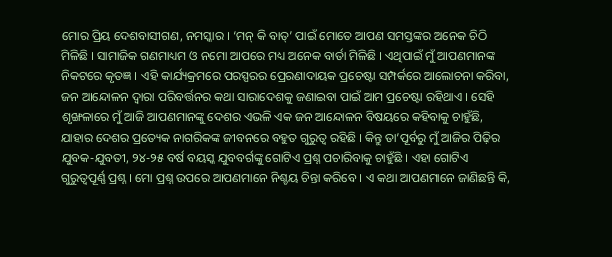ମୋର ପ୍ରିୟ ଦେଶବାସୀଗଣ, ନମସ୍କାର । ‘ମନ୍ କି ବାତ୍’ ପାଇଁ ମୋତେ ଆପଣ ସମସ୍ତଙ୍କର ଅନେକ ଚିଠି ମିଳିଛି । ସାମାଜିକ ଗଣମାଧ୍ୟମ ଓ ନମୋ ଆପରେ ମଧ୍ୟ ଅନେକ ବାର୍ତା ମିଳିଛି । ଏଥିପାଇଁ ମୁଁ ଆପଣମାନଙ୍କ ନିକଟରେ କୃତଜ୍ଞ । ଏହି କାର୍ଯ୍ୟକ୍ରମରେ ପରସ୍ପରର ପ୍ରେରଣାଦାୟକ ପ୍ରଚେଷ୍ଟା ସମ୍ପର୍କରେ ଆଲୋଚନା କରିବା, ଜନ ଆନ୍ଦୋଳନ ଦ୍ୱାରା ପରିବର୍ତ୍ତନର କଥା ସାରାଦେଶକୁ ଜଣାଇବା ପାଇଁ ଆମ ପ୍ରଚେଷ୍ଟା ରହିଥାଏ । ସେହି ଶୃଙ୍ଖଳାରେ ମୁଁ ଆଜି ଆପଣମାନଙ୍କୁ ଦେଶର ଏଭଳି ଏକ ଜନ ଆନ୍ଦୋଳନ ବିଷୟରେ କହିବାକୁ ଚାହୁଁଛି, ଯାହାର ଦେଶର ପ୍ରତ୍ୟେକ ନାଗରିକଙ୍କ ଜୀବନରେ ବହୁତ ଗୁରୁତ୍ୱ ରହିଛି । କିନ୍ତୁ ତା’ପୂର୍ବରୁ ମୁଁ ଆଜିର ପିଢ଼ିର ଯୁବକ-ଯୁବତୀ, ୨୪-୨୫ ବର୍ଷ ବୟସ୍କ ଯୁବବର୍ଗଙ୍କୁ ଗୋଟିଏ ପ୍ରଶ୍ନ ପଚାରିବାକୁ ଚାହୁଁଛି । ଏହା ଗୋଟିଏ ଗୁରୁତ୍ୱପୂର୍ଣ୍ଣ ପ୍ରଶ୍ନ । ମୋ ପ୍ରଶ୍ନ ଉପରେ ଆପଣମାନେ ନିଶ୍ଚୟ ଚିନ୍ତା କରିବେ । ଏ କଥା ଆପଣମାନେ ଜାଣିଛନ୍ତି କି,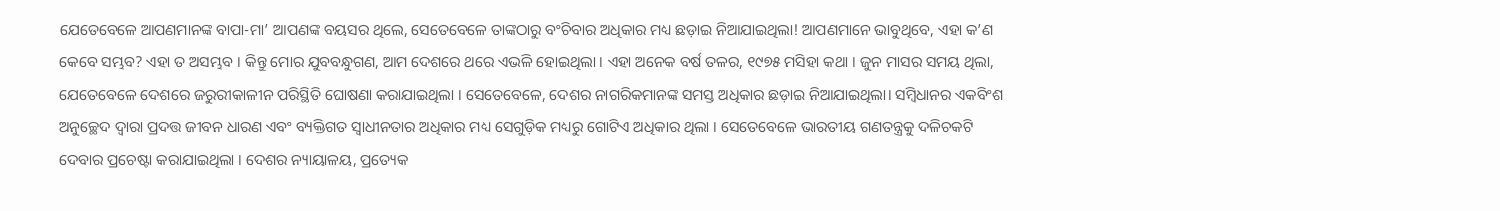ଯେତେବେଳେ ଆପଣମାନଙ୍କ ବାପା-ମା’ ଆପଣଙ୍କ ବୟସର ଥିଲେ, ସେତେବେଳେ ତାଙ୍କଠାରୁ ବଂଚିବାର ଅଧିକାର ମଧ୍ୟ ଛଡ଼ାଇ ନିଆଯାଇଥିଲା! ଆପଣମାନେ ଭାବୁଥିବେ, ଏହା କ’ଣ କେବେ ସମ୍ଭବ? ଏହା ତ ଅସମ୍ଭବ । କିନ୍ତୁ ମୋର ଯୁବବନ୍ଧୁଗଣ, ଆମ ଦେଶରେ ଥରେ ଏଭଳି ହୋଇଥିଲା । ଏହା ଅନେକ ବର୍ଷ ତଳର, ୧୯୭୫ ମସିହା କଥା । ଜୁନ ମାସର ସମୟ ଥିଲା, ଯେତେବେଳେ ଦେଶରେ ଜରୁରୀକାଳୀନ ପରିସ୍ଥିତି ଘୋଷଣା କରାଯାଇଥିଲା । ସେତେବେଳେ, ଦେଶର ନାଗରିକମାନଙ୍କ ସମସ୍ତ ଅଧିକାର ଛଡ଼ାଇ ନିଆଯାଇଥିଲା। ସମ୍ବିଧାନର ଏକବିଂଶ ଅନୁଚ୍ଛେଦ ଦ୍ୱାରା ପ୍ରଦତ୍ତ ଜୀବନ ଧାରଣ ଏବଂ ବ୍ୟକ୍ତିଗତ ସ୍ୱାଧୀନତାର ଅଧିକାର ମଧ୍ୟ ସେଗୁଡ଼ିକ ମଧ୍ୟରୁ ଗୋଟିଏ ଅଧିକାର ଥିଲା । ସେତେବେଳେ ଭାରତୀୟ ଗଣତନ୍ତ୍ରକୁ ଦଳିଚକଟି ଦେବାର ପ୍ରଚେଷ୍ଟା କରାଯାଇଥିଲା । ଦେଶର ନ୍ୟାୟାଳୟ, ପ୍ରତ୍ୟେକ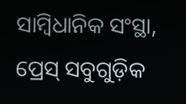ସାମ୍ବିଧାନିକ ସଂସ୍ଥା, ପ୍ରେସ୍ ସବୁଗୁଡ଼ିକ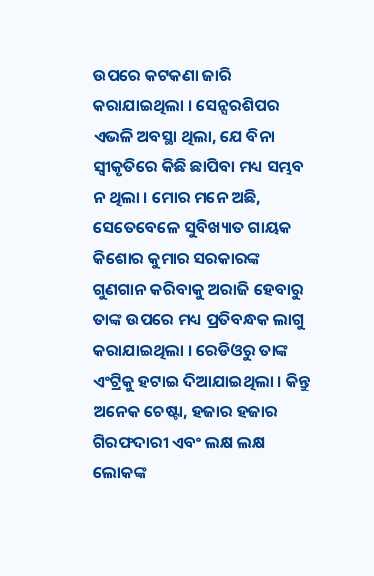ଉପରେ କଟକଣା ଜାରି କରାଯାଇଥିଲା । ସେନ୍ସରଶିପର ଏଭଳି ଅବସ୍ଥା ଥିଲା, ଯେ ବିନା ସ୍ୱୀକୃତିରେ କିଛି ଛାପିବା ମଧ୍ୟ ସମ୍ଭବ ନ ଥିଲା । ମୋର ମନେ ଅଛି, ସେତେବେଳେ ସୁବିଖ୍ୟାତ ଗାୟକ କିଶୋର କୁମାର ସରକାରଙ୍କ ଗୁଣଗାନ କରିବାକୁ ଅରାଜି ହେବାରୁ ତାଙ୍କ ଉପରେ ମଧ୍ୟ ପ୍ରତିବନ୍ଧକ ଲାଗୁ କରାଯାଇଥିଲା । ରେଡିଓରୁ ତାଙ୍କ ଏଂଟ୍ରିକୁ ହଟାଇ ଦିଆଯାଇଥିଲା । କିନ୍ତୁ ଅନେକ ଚେଷ୍ଟା, ହଜାର ହଜାର ଗିରଫଦାରୀ ଏବଂ ଲକ୍ଷ ଲକ୍ଷ ଲୋକଙ୍କ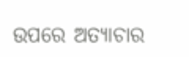ଉପରେ ଅତ୍ୟାଚାର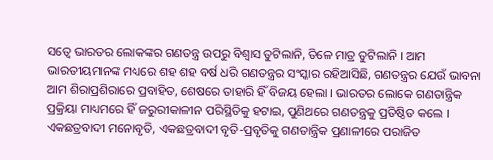ସତ୍ୱେ ଭାରତର ଲୋକଙ୍କର ଗଣତନ୍ତ୍ର ଉପରୁ ବିଶ୍ୱାସ ତୁଟିଲାନି, ତିଳେ ମାତ୍ର ତୁଟିଲାନି । ଆମ ଭାରତୀୟମାନଙ୍କ ମଧ୍ୟରେ ଶହ ଶହ ବର୍ଷ ଧରି ଗଣତନ୍ତ୍ରର ସଂସ୍କାର ରହିଆସିଛି, ଗଣତନ୍ତ୍ରର ଯେଉଁ ଭାବନା ଆମ ଶିରାପ୍ରଶିରାରେ ପ୍ରବାହିତ, ଶେଷରେ ତାହାରି ହିଁ ବିଜୟ ହେଲା । ଭାରତର ଲୋକେ ଗଣତାନ୍ତ୍ରିକ ପ୍ରକ୍ରିୟା ମାଧ୍ୟମରେ ହିଁ ଜରୁରୀକାଳୀନ ପରିସ୍ଥିତିକୁ ହଟାଇ, ପୁଣିଥରେ ଗଣତନ୍ତ୍ରକୁ ପ୍ରତିଷ୍ଠିତ କଲେ । ଏକଛତ୍ରବାଦୀ ମନୋବୃତି, ଏକଛତ୍ରବାଦୀ ବୃତି-ପ୍ରବୃତିକୁ ଗଣତାନ୍ତ୍ରିକ ପ୍ରଣାଳୀରେ ପରାଜିତ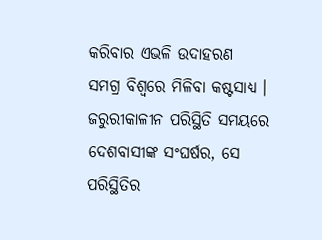କରିବାର ଏଭଳି ଉଦାହରଣ ସମଗ୍ର ବିଶ୍ୱରେ ମିଳିବା କଷ୍ଟସାଧ୍ୟ । ଜରୁରୀକାଳୀନ ପରିସ୍ଥିତି ସମୟରେ ଦେଶବାସୀଙ୍କ ସଂଘର୍ଷର, ସେ ପରିସ୍ଥିତିର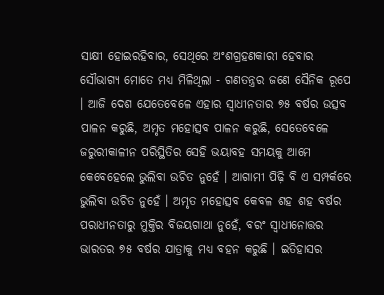ସାକ୍ଷୀ ହୋଇରହିବାର, ସେଥିରେ ଅଂଶଗ୍ରହଣକାରୀ ହେବାର ସୌଭାଗ୍ୟ ମୋତେ ମଧ୍ୟ ମିଳିଥିଲା - ଗଣତନ୍ତ୍ରର ଜଣେ ସୈନିକ ରୂପେ । ଆଜି ଦେଶ ଯେତେବେଳେ ଏହାର ସ୍ୱାଧୀନତାର ୭୫ ବର୍ଷର ଉତ୍ସବ ପାଳନ କରୁଛି, ଅମୃତ ମହୋତ୍ସବ ପାଳନ କରୁଛି, ସେତେବେଳେ ଜରୁରୀକାଳୀନ ପରିସ୍ଥିତିର ସେହି ଭୟାବହ ସମୟକୁ ଆମେ କେବେହେଲେ ଭୁଲିବା ଉଚିତ ନୁହେଁ । ଆଗାମୀ ପିଢ଼ି ବି ଏ ସମ୍ପର୍କରେ ଭୁଲିବା ଉଚିତ ନୁହେଁ । ଅମୃତ ମହୋତ୍ସବ କେବଳ ଶହ ଶହ ବର୍ଷର ପରାଧୀନତାରୁ ମୁକ୍ତିର ବିଜୟଗାଥା ନୁହେଁ, ବରଂ ସ୍ୱାଧୀନୋତ୍ତର ଭାରତର ୭୫ ବର୍ଷର ଯାତ୍ରାକୁ ମଧ୍ୟ ବହନ କରୁଛି । ଇତିହାସର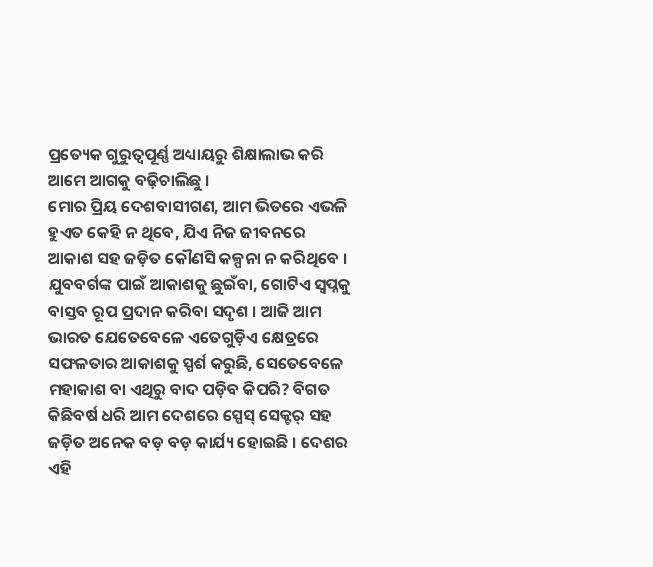ପ୍ରତ୍ୟେକ ଗୁରୁତ୍ୱପୂର୍ଣ୍ଣ ଅଧ୍ୟାୟରୁ ଶିକ୍ଷାଲାଭ କରି ଆମେ ଆଗକୁ ବଢ଼ିଚାଲିଛୁ ।
ମୋର ପ୍ରିୟ ଦେଶବାସୀଗଣ, ଆମ ଭିତରେ ଏଭଳି ହୁଏତ କେହି ନ ଥିବେ, ଯିଏ ନିଜ ଜୀବନରେ ଆକାଶ ସହ ଜଡ଼ିତ କୌଣସି କଳ୍ପନା ନ କରିଥିବେ । ଯୁବବର୍ଗଙ୍କ ପାଇଁ ଆକାଶକୁ ଛୁଇଁବା, ଗୋଟିଏ ସ୍ୱପ୍ନକୁ ବାସ୍ତବ ରୂପ ପ୍ରଦାନ କରିବା ସଦୃଶ । ଆଜି ଆମ ଭାରତ ଯେତେବେଳେ ଏତେଗୁଡ଼ିଏ କ୍ଷେତ୍ରରେ ସଫଳତାର ଆକାଶକୁ ସ୍ପର୍ଶ କରୁଛି, ସେତେବେଳେ ମହାକାଶ ବା ଏଥିରୁ ବାଦ ପଡ଼ିବ କିପରି? ବିଗତ କିଛିବର୍ଷ ଧରି ଆମ ଦେଶରେ ସ୍ପେସ୍ ସେକ୍ଟର୍ ସହ ଜଡ଼ିତ ଅନେକ ବଡ଼ ବଡ଼ କାର୍ଯ୍ୟ ହୋଇଛି । ଦେଶର ଏହି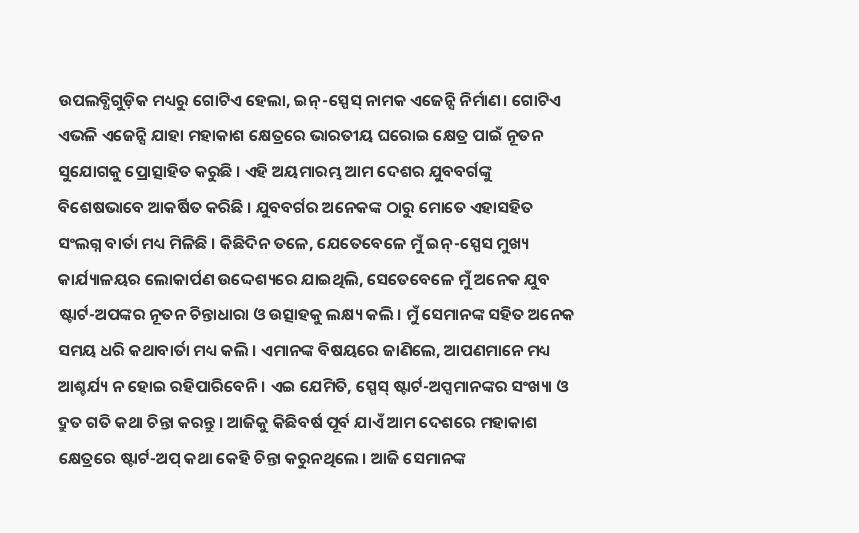ଉପଲବ୍ଧିଗୁଡ଼ିକ ମଧ୍ୟରୁ ଗୋଟିଏ ହେଲା, ଇନ୍-ସ୍ପେସ୍ ନାମକ ଏଜେନ୍ସି ନିର୍ମାଣ। ଗୋଟିଏ ଏଭଳି ଏଜେନ୍ସି ଯାହା ମହାକାଶ କ୍ଷେତ୍ରରେ ଭାରତୀୟ ଘରୋଇ କ୍ଷେତ୍ର ପାଇଁ ନୂତନ ସୁଯୋଗକୁ ପ୍ରୋତ୍ସାହିତ କରୁଛି । ଏହି ଅୟମାରମ୍ଭ ଆମ ଦେଶର ଯୁବବର୍ଗଙ୍କୁ ବିଶେଷଭାବେ ଆକର୍ଷିତ କରିଛି । ଯୁବବର୍ଗର ଅନେକଙ୍କ ଠାରୁ ମୋତେ ଏହାସହିତ ସଂଲଗ୍ନ ବାର୍ତା ମଧ୍ୟ ମିଳିଛି । କିଛିଦିନ ତଳେ, ଯେତେବେଳେ ମୁଁ ଇନ୍-ସ୍ପେସ ମୁଖ୍ୟ କାର୍ଯ୍ୟାଳୟର ଲୋକାର୍ପଣ ଉଦ୍ଦେଶ୍ୟରେ ଯାଇଥିଲି, ସେତେବେଳେ ମୁଁ ଅନେକ ଯୁବ ଷ୍ଟାର୍ଟ-ଅପଙ୍କର ନୂତନ ଚିନ୍ତାଧାରା ଓ ଉତ୍ସାହକୁ ଲକ୍ଷ୍ୟ କଲି । ମୁଁ ସେମାନଙ୍କ ସହିତ ଅନେକ ସମୟ ଧରି କଥାବାର୍ତା ମଧ୍ୟ କଲି । ଏମାନଙ୍କ ବିଷୟରେ ଜାଣିଲେ, ଆପଣମାନେ ମଧ୍ୟ ଆଶ୍ଚର୍ଯ୍ୟ ନ ହୋଇ ରହିପାରିବେନି । ଏଇ ଯେମିତି, ସ୍ପେସ୍ ଷ୍ଟାର୍ଟ-ଅପ୍ସମାନଙ୍କର ସଂଖ୍ୟା ଓ ଦ୍ରୁତ ଗତି କଥା ଚିନ୍ତା କରନ୍ତୁ । ଆଜିକୁ କିଛିବର୍ଷ ପୂର୍ବ ଯାଏଁ ଆମ ଦେଶରେ ମହାକାଶ କ୍ଷେତ୍ରରେ ଷ୍ଟାର୍ଟ-ଅପ୍ କଥା କେହି ଚିନ୍ତା କରୁନଥିଲେ । ଆଜି ସେମାନଙ୍କ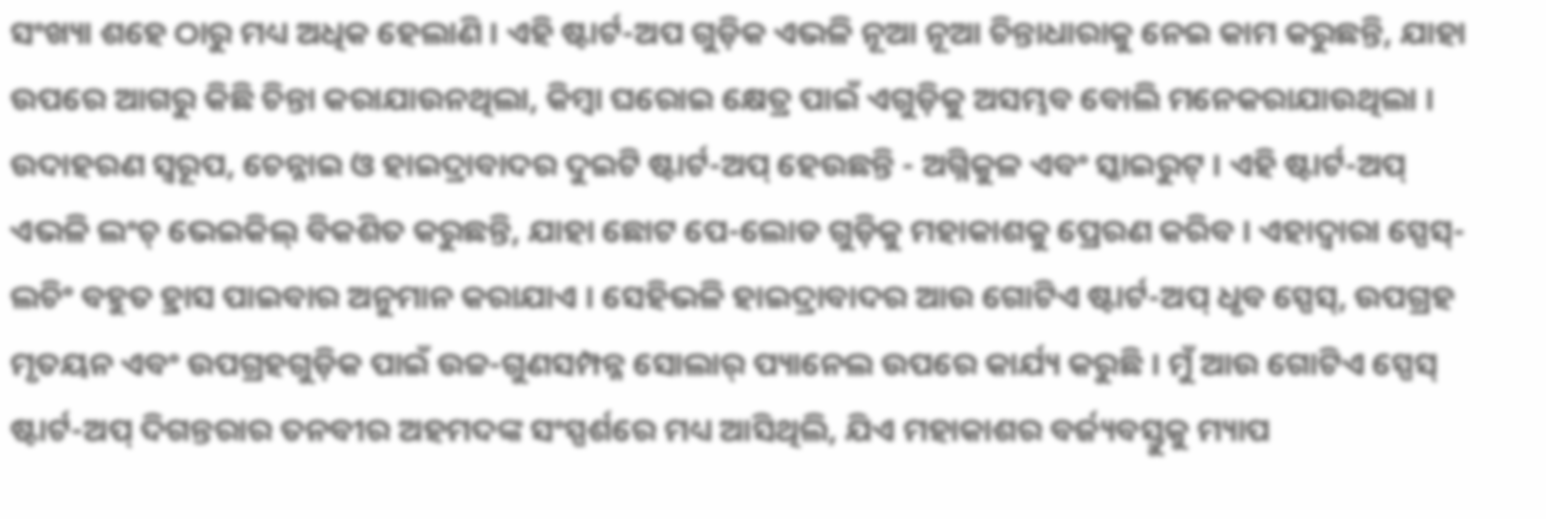ସଂଖ୍ୟା ଶହେ ଠାରୁ ମଧ୍ୟ ଅଧିକ ହେଲାଣି । ଏହି ଷ୍ଟାର୍ଟ-ଅପ ଗୁଡ଼ିକ ଏଭଳି ନୂଆ ନୂଆ ଚିନ୍ତାଧାରାକୁ ନେଇ କାମ କରୁଛନ୍ତି, ଯାହା ଉପରେ ଆଗରୁ କିଛି ଚିନ୍ତା କରାଯାଉନଥିଲା, କିମ୍ବା ଘରୋଇ କ୍ଷେତ୍ର ପାଇଁ ଏଗୁଡ଼ିକୁ ଅସମ୍ଭବ ବୋଲି ମନେକରାଯାଉଥିଲା । ଉଦାହରଣ ସ୍ୱରୂପ, ଚେନ୍ନାଇ ଓ ହାଇଦ୍ରାବାଦର ଦୁଇଟି ଷ୍ଟାର୍ଟ-ଅପ୍ ହେଉଛନ୍ତି - ଅଗ୍ନିକୁଳ ଏବଂ ସ୍କାଇରୁଟ୍ । ଏହି ଷ୍ଟାର୍ଟ-ଅପ୍ ଏଭଳି ଲଂଚ୍ ଭେଇକିଲ୍ ବିକଶିତ କରୁଛନ୍ତି, ଯାହା ଛୋଟ ପେ-ଲୋଡ ଗୁଡ଼ିକୁ ମହାକାଶକୁ ପ୍ରେରଣ କରିବ । ଏହାଦ୍ୱାରା ସ୍ପେସ୍-ଲଚିଂ ବହୁତ ହ୍ରାସ ପାଇବାର ଅନୁମାନ କରାଯାଏ । ସେହିଭଳି ହାଇଦ୍ରାବାଦର ଆଉ ଗୋଟିଏ ଷ୍ଟାର୍ଟ-ଅପ୍ ଧୃବ ସ୍ପେସ୍, ଉପଗ୍ରହ ମୃତୟନ ଏବଂ ଉପଗ୍ରହଗୁଡ଼ିକ ପାଇଁ ଉଚ୍ଚ-ଗୁଣସମ୍ପନ୍ନ ସୋଲାର୍ ପ୍ୟାନେଲ ଉପରେ କାର୍ଯ୍ୟ କରୁଛି । ମୁଁ ଆଉ ଗୋଟିଏ ସ୍ପେସ୍ ଷ୍ଟାର୍ଟ-ଅପ୍ ଦିଗନ୍ତରାର ତନବୀର ଅହମଦଙ୍କ ସଂସ୍ପର୍ଶରେ ମଧ୍ୟ ଆସିଥିଲି, ଯିଏ ମହାକାଶର ବର୍ଜ୍ୟବସ୍ତୁକୁ ମ୍ୟାପ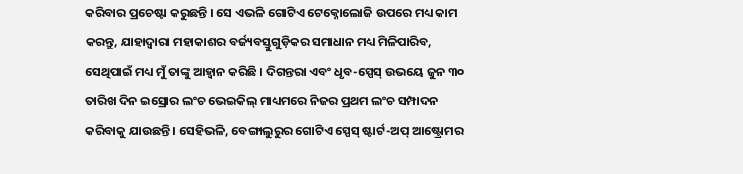କରିବାର ପ୍ରଚେଷ୍ଟା କରୁଛନ୍ତି । ସେ ଏଭଳି ଗୋଟିଏ ଟେକ୍ନୋଲୋଜି ଉପରେ ମଧ୍ୟ କାମ କରନ୍ତୁ, ଯାହାଦ୍ୱାରା ମହାକାଶର ବର୍ଜ୍ୟବସ୍ତୁଗୁଡ଼ିକର ସମାଧାନ ମଧ୍ୟ ମିଳିପାରିବ, ସେଥିପାଇଁ ମଧ୍ୟ ମୁଁ ତାଙ୍କୁ ଆହ୍ୱାନ କରିଛି । ଦିଗନ୍ତରା ଏବଂ ଧୃବ-ସ୍ପେସ୍ ଉଭୟେ ଜୁନ ୩୦ ତାରିଖ ଦିନ ଇସ୍ରୋର ଲଂଚ ଭେଇକିଲ୍ ମାଧ୍ୟମରେ ନିଜର ପ୍ରଥମ ଲଂଚ ସମ୍ପାଦନ କରିବାକୁ ଯାଉଛନ୍ତି । ସେହିଭଳି, ବେଙ୍ଗାଲୁରୁର ଗୋଟିଏ ସ୍ପେସ୍ ଷ୍ଟାର୍ଟ-ଅପ୍ ଆଷ୍ଟ୍ରୋମର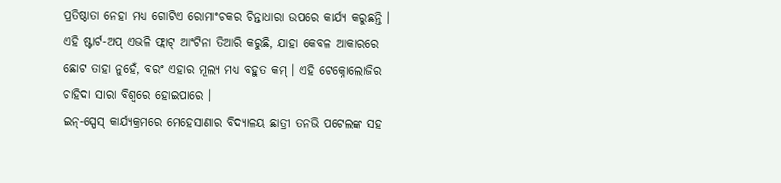ପ୍ରତିଷ୍ଠାତା ନେହା ମଧ୍ୟ ଗୋଟିଏ ରୋମାଂଚକର ଚିନ୍ତାଧାରା ଉପରେ କାର୍ଯ୍ୟ କରୁଛନ୍ତି । ଏହି ଷ୍ଟାର୍ଟ-ଅପ୍ ଏଭଳି ଫ୍ଲାଟ୍ ଆଂଟିନା ତିଆରି କରୁଛି, ଯାହା କେବଳ ଆକାରରେ ଛୋଟ ତାହା ନୁହେଁ, ବରଂ ଏହାର ମୂଲ୍ୟ ମଧ୍ୟ ବହୁତ କମ୍ । ଏହି ଟେକ୍ନୋଲୋଜିର ଚାହିଦା ସାରା ବିଶ୍ୱରେ ହୋଇପାରେ ।
ଇନ୍-ସ୍ପେସ୍ କାର୍ଯ୍ୟକ୍ରମରେ ମେହେସାଣାର ବିଦ୍ୟାଳୟ ଛାତ୍ରୀ ତନଭି ପଟେଲଙ୍କ ସହ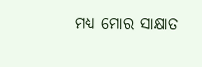ମଧ୍ୟ ମୋର ସାକ୍ଷାତ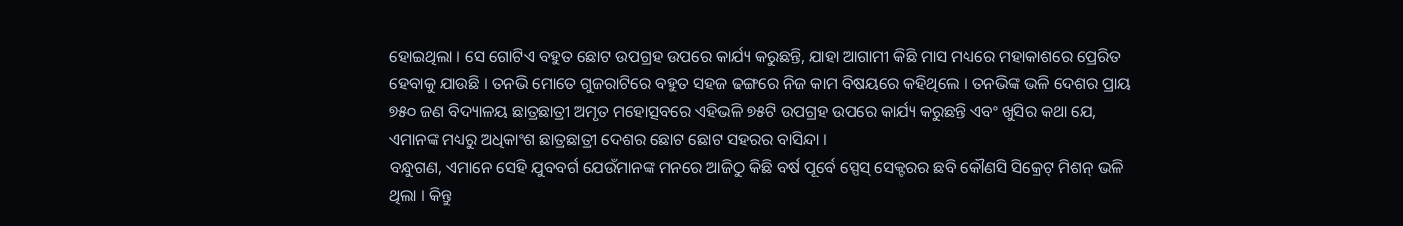ହୋଇଥିଲା । ସେ ଗୋଟିଏ ବହୁତ ଛୋଟ ଉପଗ୍ରହ ଉପରେ କାର୍ଯ୍ୟ କରୁଛନ୍ତି, ଯାହା ଆଗାମୀ କିଛି ମାସ ମଧ୍ୟରେ ମହାକାଶରେ ପ୍ରେରିତ ହେବାକୁ ଯାଉଛି । ତନଭି ମୋତେ ଗୁଜରାଟିରେ ବହୁତ ସହଜ ଢଙ୍ଗରେ ନିଜ କାମ ବିଷୟରେ କହିଥିଲେ । ତନଭିଙ୍କ ଭଳି ଦେଶର ପ୍ରାୟ ୭୫୦ ଜଣ ବିଦ୍ୟାଳୟ ଛାତ୍ରଛାତ୍ରୀ ଅମୃତ ମହୋତ୍ସବରେ ଏହିଭଳି ୭୫ଟି ଉପଗ୍ରହ ଉପରେ କାର୍ଯ୍ୟ କରୁଛନ୍ତି ଏବଂ ଖୁସିର କଥା ଯେ, ଏମାନଙ୍କ ମଧ୍ୟରୁ ଅଧିକାଂଶ ଛାତ୍ରଛାତ୍ରୀ ଦେଶର ଛୋଟ ଛୋଟ ସହରର ବାସିନ୍ଦା ।
ବନ୍ଧୁଗଣ, ଏମାନେ ସେହି ଯୁବବର୍ଗ ଯେଉଁମାନଙ୍କ ମନରେ ଆଜିଠୁ କିଛି ବର୍ଷ ପୂର୍ବେ ସ୍ପେସ୍ ସେକ୍ଟରର ଛବି କୌଣସି ସିକ୍ରେଟ୍ ମିଶନ୍ ଭଳି ଥିଲା । କିନ୍ତୁ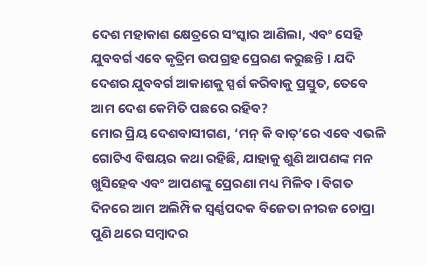ଦେଶ ମହାକାଶ କ୍ଷେତ୍ରରେ ସଂସ୍କାର ଆଣିଲା, ଏବଂ ସେହି ଯୁବବର୍ଗ ଏବେ କୃତ୍ରିମ ଉପଗ୍ରହ ପ୍ରେରଣ କରୁଛନ୍ତି । ଯଦି ଦେଶର ଯୁବବର୍ଗ ଆକାଶକୁ ସ୍ପର୍ଶ କରିବାକୁ ପ୍ରସ୍ତୁତ, ତେବେ ଆମ ଦେଶ କେମିତି ପଛରେ ରହିବ?
ମୋର ପ୍ରିୟ ଦେଶବାସୀଗଣ, ‘ମନ୍ କି ବାତ୍’ରେ ଏବେ ଏଭଳି ଗୋଟିଏ ବିଷୟର କଥା ରହିଛି, ଯାହାକୁ ଶୁଣି ଆପଣଙ୍କ ମନ ଖୁସିହେବ ଏବଂ ଆପଣଙ୍କୁ ପ୍ରେରଣା ମଧ୍ୟ ମିଳିବ । ବିଗତ ଦିନରେ ଆମ ଅଲିମ୍ପିକ ସ୍ୱର୍ଣ୍ଣପଦକ ବିଜେତା ନୀରଜ ଚୋପ୍ରା ପୁଣି ଥରେ ସମ୍ବାଦର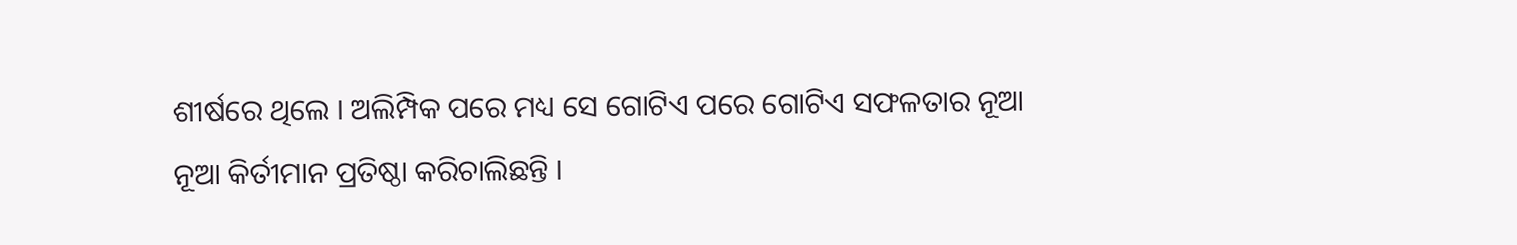ଶୀର୍ଷରେ ଥିଲେ । ଅଲିମ୍ପିକ ପରେ ମଧ୍ୟ ସେ ଗୋଟିଏ ପରେ ଗୋଟିଏ ସଫଳତାର ନୂଆ ନୂଆ କିର୍ତୀମାନ ପ୍ରତିଷ୍ଠା କରିଚାଲିଛନ୍ତି ।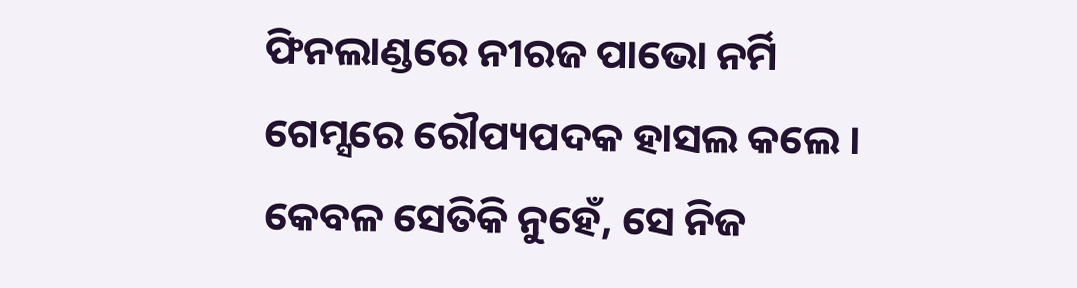ଫିନଲାଣ୍ଡରେ ନୀରଜ ପାଭୋ ନର୍ମି ଗେମ୍ସରେ ରୌପ୍ୟପଦକ ହାସଲ କଲେ । କେବଳ ସେତିକି ନୁହେଁ, ସେ ନିଜ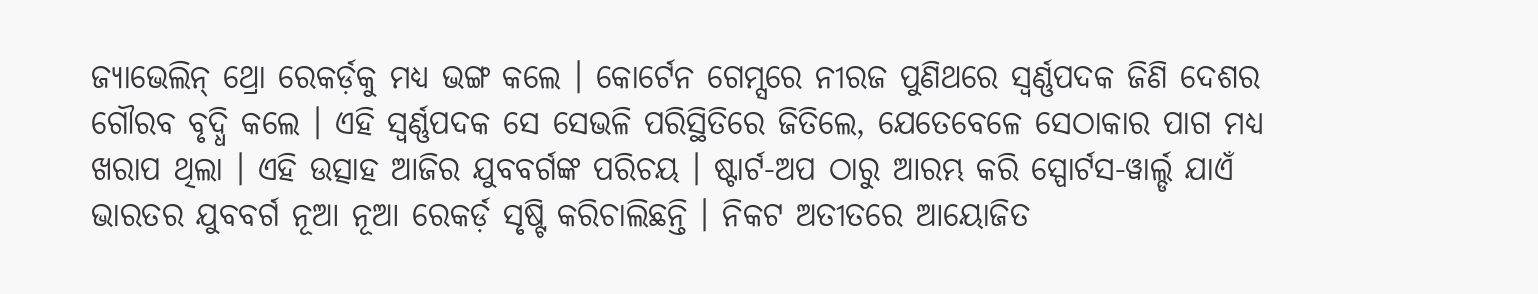ଜ୍ୟାଭେଲିନ୍ ଥ୍ରୋ ରେକର୍ଡ଼କୁ ମଧ୍ୟ ଭଙ୍ଗ କଲେ । କୋର୍ଟେନ ଗେମ୍ସରେ ନୀରଜ ପୁଣିଥରେ ସ୍ୱର୍ଣ୍ଣପଦକ ଜିଣି ଦେଶର ଗୌରବ ବୃଦ୍ଧି କଲେ । ଏହି ସ୍ୱର୍ଣ୍ଣପଦକ ସେ ସେଭଳି ପରିସ୍ଥିତିରେ ଜିତିଲେ, ଯେତେବେଳେ ସେଠାକାର ପାଗ ମଧ୍ୟ ଖରାପ ଥିଲା । ଏହି ଉତ୍ସାହ ଆଜିର ଯୁବବର୍ଗଙ୍କ ପରିଚୟ । ଷ୍ଟାର୍ଟ-ଅପ ଠାରୁ ଆରମ୍ଭ କରି ସ୍ପୋର୍ଟସ-ୱାର୍ଲ୍ଡ ଯାଏଁ ଭାରତର ଯୁବବର୍ଗ ନୂଆ ନୂଆ ରେକର୍ଡ଼ ସୃଷ୍ଟି କରିଚାଲିଛନ୍ତି । ନିକଟ ଅତୀତରେ ଆୟୋଜିତ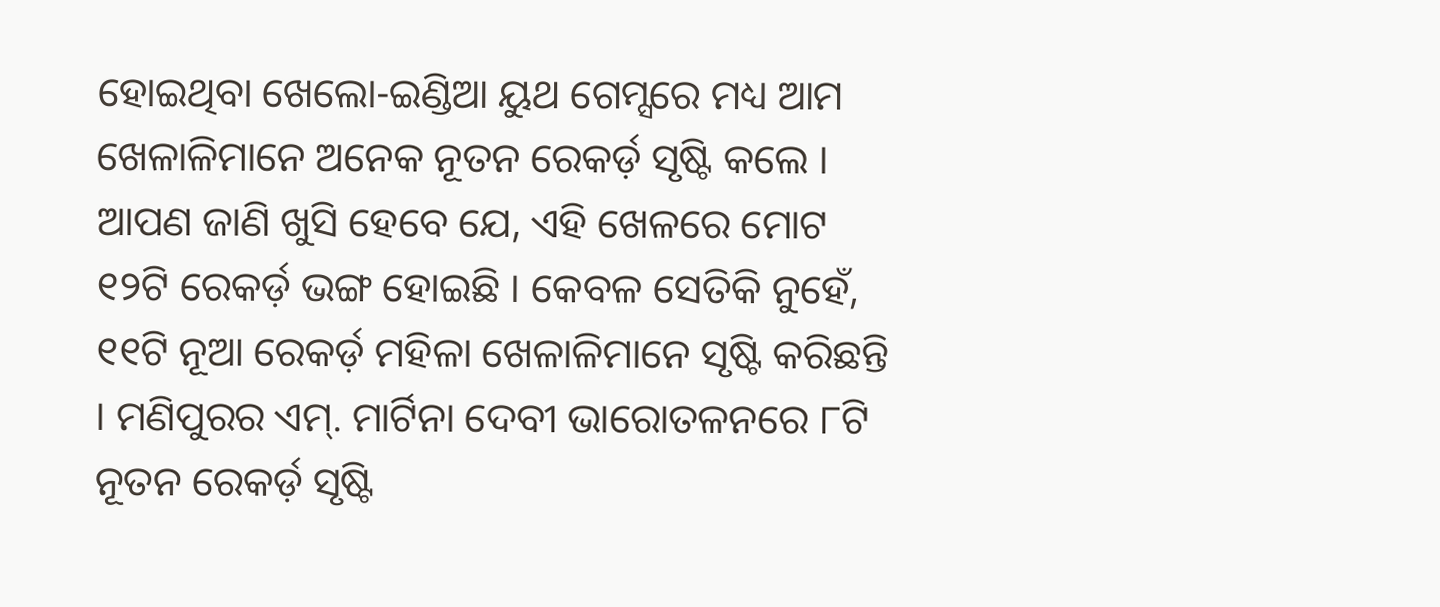ହୋଇଥିବା ଖେଲୋ-ଇଣ୍ଡିଆ ୟୁଥ ଗେମ୍ସରେ ମଧ୍ୟ ଆମ ଖେଳାଳିମାନେ ଅନେକ ନୂତନ ରେକର୍ଡ଼ ସୃଷ୍ଟି କଲେ । ଆପଣ ଜାଣି ଖୁସି ହେବେ ଯେ, ଏହି ଖେଳରେ ମୋଟ ୧୨ଟି ରେକର୍ଡ଼ ଭଙ୍ଗ ହୋଇଛି । କେବଳ ସେତିକି ନୁହେଁ, ୧୧ଟି ନୂଆ ରେକର୍ଡ଼ ମହିଳା ଖେଳାଳିମାନେ ସୃଷ୍ଟି କରିଛନ୍ତି । ମଣିପୁରର ଏମ୍. ମାର୍ଟିନା ଦେବୀ ଭାରୋତଳନରେ ୮ଟି ନୂତନ ରେକର୍ଡ଼ ସୃଷ୍ଟି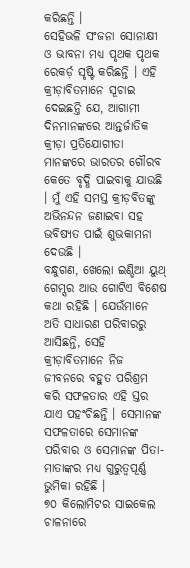କରିଛନ୍ତି ।
ସେହିଭଳି ସଂଜନା ସୋନାକ୍ଷୀ ଓ ଭାବନା ମଧ୍ୟ ପୃଥକ ପୃଥକ ରେକର୍ଡ଼ ସୃଷ୍ଟି କରିଛନ୍ତି । ଏହି କ୍ରୀଡ଼ାବିତମାନେ ସୂଚାଇ ଦେଇଛନ୍ତି ଯେ, ଆଗାମୀ ଦିନମାନଙ୍କରେ ଆନ୍ତର୍ଜାତିକ କ୍ରୀଡ଼ା ପ୍ରତିଯୋଗୀତା ମାନଙ୍କରେ ଭାରତର ଗୌରବ କେତେ ବୃଦ୍ଧି ପାଇବାକୁ ଯାଉଛି । ମୁଁ ଏହି ସମସ୍ତ କ୍ରୀଡ଼ବିତଙ୍କୁ ଅଭିନନ୍ଦନ ଜଣାଇବା ସହ ଭବିଷ୍ୟତ ପାଇଁ ଶୁଭକାମନା ଦେଉଛି ।
ବନ୍ଧୁଗଣ, ଖେଲୋ ଇଣ୍ଡିଆ ୟୁଥ୍ ଗେମ୍ସର ଆଉ ଗୋଟିଏ ବିଶେଷ କଥା ରହିଛି । ଯେଉଁମାନେ ଅତି ସାଧାରଣ ପରିବାରରୁ ଆସିଛନ୍ତି, ସେହି କ୍ରୀଡ଼ାବିତମାନେ ନିଜ ଜୀବନରେ ବହୁତ ପରିଶ୍ରମ କରି ସଫଳତାର ଏହି ସ୍ତର ଯାଏ ପହଂଚିଛନ୍ତି । ସେମାନଙ୍କ ସଫଳତାରେ ସେମାନଙ୍କ ପରିବାର ଓ ସେମାନଙ୍କ ପିତା-ମାତାଙ୍କର ମଧ୍ୟ ଗୁରୁତ୍ୱପୂର୍ଣ୍ଣ ଭୁମିକା ରହିଛି ।
୭୦ କିଲୋମିଟର ସାଇକେଲ ଚାଳନାରେ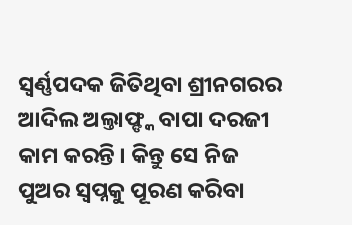ସ୍ୱର୍ଣ୍ଣପଦକ ଜିତିଥିବା ଶ୍ରୀନଗରର ଆଦିଲ ଅଲ୍ତାଫ୍ଙ୍କ ବାପା ଦରଜୀ କାମ କରନ୍ତି । କିନ୍ତୁ ସେ ନିଜ ପୁଅର ସ୍ୱପ୍ନକୁ ପୂରଣ କରିବା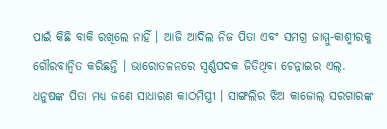ପାଇଁ କିଛି ବାକି ରଖିଲେ ନାହିଁ । ଆଜି ଆଦିଲ ନିଜ ପିତା ଏବଂ ସମଗ୍ର ଜାମ୍ମୁ-କାଶ୍ମୀରକୁ ଗୌରବାନ୍ୱିତ କରିଛନ୍ତି । ଭାରୋତଳନରେ ସ୍ୱର୍ଣ୍ଣପଦକ ଜିତିଥିବା ଚେନ୍ନାଇର ଏଲ୍. ଧନୁଷଙ୍କ ପିତା ମଧ୍ୟ ଜଣେ ସାଧାରଣ କାଠମିସ୍ତ୍ରୀ । ସାଙ୍ଗଲିର ଝିଅ କାଜୋଲ୍ ସରଗାରଙ୍କ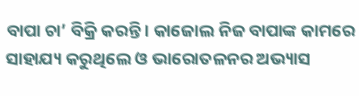ବାପା ଚା’ ବିକ୍ରି କରନ୍ତି । କାଜୋଲ ନିଜ ବାପାଙ୍କ କାମରେ ସାହାଯ୍ୟ କରୁଥିଲେ ଓ ଭାରୋତଳନର ଅଭ୍ୟାସ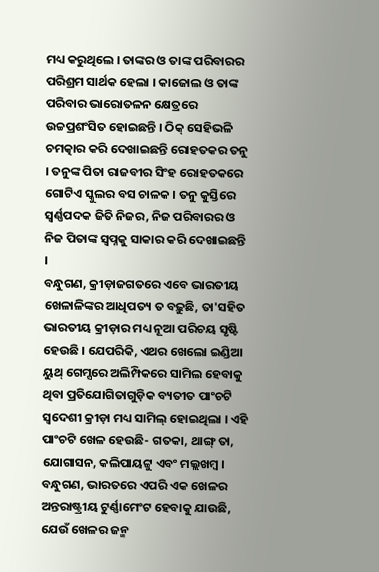ମଧ୍ୟ କରୁଥିଲେ । ତାଙ୍କର ଓ ତାଙ୍କ ପରିବାରର ପରିଶ୍ରମ ସାର୍ଥକ ହେଲା । କାଜୋଲ ଓ ତାଙ୍କ ପରିବାର ଭାରୋତଳନ କ୍ଷେତ୍ରରେ ଉଚ୍ଚପ୍ରଶଂସିତ ହୋଇଛନ୍ତି । ଠିକ୍ ସେହିଭଳି ଚମତ୍କାର କରି ଦେଖାଇଛନ୍ତି ରୋହତକର ତନୁ । ତନୁଙ୍କ ପିତା ରାଜବୀର ସିଂହ ରୋହତକରେ ଗୋଟିଏ ସ୍କୁଲର ବସ ଚାଳକ । ତନୁ କୁସ୍ତିରେ ସ୍ୱର୍ଣ୍ଣପଦକ ଜିତି ନିଜର, ନିଜ ପରିବାରର ଓ ନିଜ ପିତାଙ୍କ ସ୍ୱପ୍ନକୁ ସାକାର କରି ଦେଖାଇଛନ୍ତି ।
ବନ୍ଧୁଗଣ, କ୍ରୀଡ଼ାଜଗତରେ ଏବେ ଭାରତୀୟ ଖେଳାଳିଙ୍କର ଆଧିପତ୍ୟ ତ ବଢ଼ୁଛି, ତା'ସହିତ ଭାରତୀୟ କ୍ରୀଡ଼ାର ମଧ୍ୟ ନୂଆ ପରିଚୟ ସୃଷ୍ଟି ହେଉଛି । ଯେପରିକି, ଏଥର ଖେଲୋ ଇଣ୍ଡିଆ ୟୁଥ୍ ଗେମ୍ସରେ ଅଲିମ୍ପିକରେ ସାମିଲ ହେବାକୁ ଥିବା ପ୍ରତିଯୋଗିତାଗୁଡ଼ିକ ବ୍ୟତୀତ ପାଂଚଟି ସ୍ୱଦେଶୀ କ୍ରୀଡ଼ା ମଧ୍ୟ ସାମିଲ୍ ହୋଇଥିଲା । ଏହି ପାଂଚଟି ଖେଳ ହେଉଛି- ଗତକା, ଥାଙ୍ଗ୍ ତା, ଯୋଗାସନ, କଲିପାୟଟ୍ଟୁ ଏବଂ ମଲ୍ଲଖମ୍ବ ।
ବନ୍ଧୁଗଣ, ଭାରତରେ ଏପରି ଏକ ଖେଳର ଅନ୍ତରାଷ୍ଟ୍ରୀୟ ଟୁର୍ଣ୍ଣାମେଂଟ ହେବାକୁ ଯାଉଛି, ଯେଉଁ ଖେଳର ଜନ୍ମ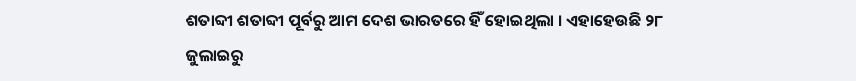ଶତାବ୍ଦୀ ଶତାବ୍ଦୀ ପୂର୍ବରୁ ଆମ ଦେଶ ଭାରତରେ ହିଁ ହୋଇଥିଲା । ଏହାହେଉଛି ୨୮ ଜୁଲାଇରୁ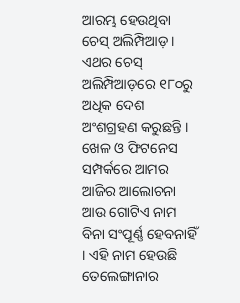ଆରମ୍ଭ ହେଉଥିବା ଚେସ୍ ଅଲିମ୍ପିଆଡ଼ । ଏଥର ଚେସ୍ ଅଲିମ୍ପିଆଡ଼ରେ ୧୮୦ରୁ ଅଧିକ ଦେଶ ଅଂଶଗ୍ରହଣ କରୁଛନ୍ତି । ଖେଳ ଓ ଫିଟନେସ ସମ୍ପର୍କରେ ଆମର ଆଜିର ଆଲୋଚନା ଆଉ ଗୋଟିଏ ନାମ ବିନା ସଂପୂର୍ଣ୍ଣ ହେବନାହିଁ । ଏହି ନାମ ହେଉଛି ତେଲେଙ୍ଗାନାର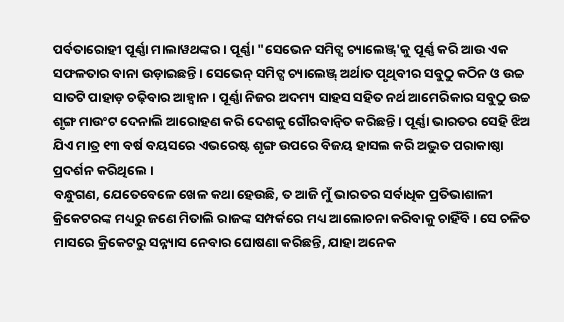ପର୍ବତାରୋହୀ ପୂର୍ଣ୍ଣା ମାଲାୱଥଙ୍କର । ପୂର୍ଣ୍ଣା "ସେଭେନ ସମିଟ୍ସ ଚ୍ୟାଲେଞ୍ଜ୍'କୁ ପୂର୍ଣ୍ଣ କରି ଆଉ ଏକ ସଫଳତାର ବାନା ଉଡ଼ାଇଛନ୍ତି । ସେଭେନ୍ ସମିଟ୍ସ ଚ୍ୟାଲେଞ୍ଜ୍ ଅର୍ଥାତ ପୃଥିବୀର ସବୁଠୁ କଠିନ ଓ ଉଚ୍ଚ ସାତଟି ପାହାଡ଼ ଚଢ଼ିବାର ଆହ୍ୱାନ । ପୂର୍ଣ୍ଣା ନିଜର ଅଦମ୍ୟ ସାହସ ସହିତ ନର୍ଥ ଆମେରିକାର ସବୁଠୁ ଉଚ୍ଚ ଶୃଙ୍ଗ ମାଉଂଟ ଦେନାଲି ଆରୋହଣ କରି ଦେଶକୁ ଗୌରବାନ୍ୱିତ କରିଛନ୍ତି । ପୂର୍ଣ୍ଣା ଭାରତର ସେହି ଝିଅ ଯିଏ ମାତ୍ର ୧୩ ବର୍ଷ ବୟସରେ ଏଭରେଷ୍ଟ ଶୃଙ୍ଗ ଉପରେ ବିଜୟ ହାସଲ କରି ଅଦ୍ଭୁତ ପରାକାଷ୍ଠା ପ୍ରଦର୍ଶନ କରିଥିଲେ ।
ବନ୍ଧୁଗଣ, ଯେତେବେଳେ ଖେଳ କଥା ହେଉଛି, ତ ଆଜି ମୁଁ ଭାରତର ସର୍ବାଧିକ ପ୍ରତିଭାଶାଳୀ କ୍ରିକେଟରଙ୍କ ମଧ୍ୟରୁ ଜଣେ ମିତାଲି ରାଜଙ୍କ ସମ୍ପର୍କରେ ମଧ୍ୟ ଆଲୋଚନା କରିବାକୁ ଚାହିଁବି । ସେ ଚଳିତ ମାସରେ କ୍ରିକେଟରୁ ସନ୍ନ୍ୟାସ ନେବାର ଘୋଷଣା କରିଛନ୍ତି, ଯାହା ଅନେକ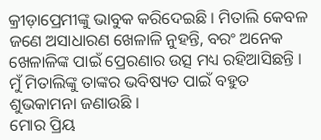କ୍ରୀଡ଼ାପ୍ରେମୀଙ୍କୁ ଭାବୁକ କରିଦେଇଛି । ମିତାଲି କେବଳ ଜଣେ ଅସାଧାରଣ ଖେଳାଳି ନୁହନ୍ତି, ବରଂ ଅନେକ ଖେଳାଳିଙ୍କ ପାଇଁ ପ୍ରେରଣାର ଉତ୍ସ ମଧ୍ୟ ରହିଆସିଛନ୍ତି । ମୁଁ ମିତାଲିଙ୍କୁ ତାଙ୍କର ଭବିଷ୍ୟତ ପାଇଁ ବହୁତ ଶୁଭକାମନା ଜଣାଉଛି ।
ମୋର ପ୍ରିୟ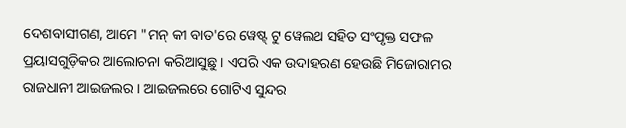ଦେଶବାସୀଗଣ, ଆମେ "ମନ୍ କୀ ବାତ'ରେ ୱେଷ୍ଟ୍ ଟୁ ୱେଲଥ ସହିତ ସଂପୃକ୍ତ ସଫଳ ପ୍ରୟାସଗୁଡ଼ିକର ଆଲୋଚନା କରିଆସୁଛୁ । ଏପରି ଏକ ଉଦାହରଣ ହେଉଛି ମିଜୋରାମର ରାଜଧାନୀ ଆଇଜଲର । ଆଇଜଲରେ ଗୋଟିଏ ସୁନ୍ଦର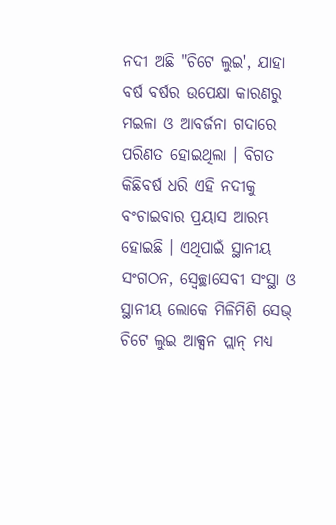ନଦୀ ଅଛି "ଚିଟେ ଲୁଇ', ଯାହା ବର୍ଷ ବର୍ଷର ଉପେକ୍ଷା କାରଣରୁ ମଇଳା ଓ ଆବର୍ଜନା ଗଦାରେ ପରିଣତ ହୋଇଥିଲା । ବିଗତ କିଛିବର୍ଷ ଧରି ଏହି ନଦୀକୁ ବଂଚାଇବାର ପ୍ରୟାସ ଆରମ୍ଭ ହୋଇଛି । ଏଥିପାଇଁ ସ୍ଥାନୀୟ ସଂଗଠନ, ସ୍ୱେଚ୍ଛାସେବୀ ସଂସ୍ଥା ଓ ସ୍ଥାନୀୟ ଲୋକେ ମିଳିମିଶି ସେଭ୍ ଚିଟେ ଲୁଇ ଆକ୍ସନ ପ୍ଲାନ୍ ମଧ୍ୟ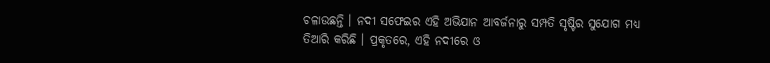ଚଳାଉଛନ୍ତି । ନଦୀ ସଫେଇର ଏହି ଅଭିଯାନ ଆବର୍ଜନାରୁ ସମ୍ପତି ସୃଷ୍ଟିର ସୁଯୋଗ ମଧ୍ୟ ତିଆରି କରିଛି । ପ୍ରକୃତରେ, ଏହି ନଦୀରେ ଓ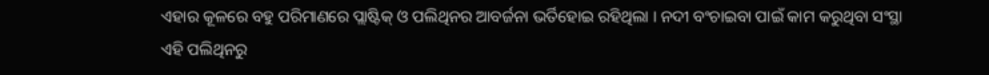ଏହାର କୂଳରେ ବହୁ ପରିମାଣରେ ପ୍ଲାଷ୍ଟିକ୍ ଓ ପଲିଥିନର ଆବର୍ଜନା ଭର୍ତିହୋଇ ରହିଥିଲା । ନଦୀ ବଂଚାଇବା ପାଇଁ କାମ କରୁଥିବା ସଂସ୍ଥା ଏହି ପଲିଥିନରୁ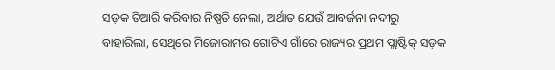ସଡ଼କ ତିଆରି କରିବାର ନିଷ୍ପତି ନେଲା, ଅର୍ଥାତ ଯେଉଁ ଆବର୍ଜନା ନଦୀରୁ ବାହାରିଲା, ସେଥିରେ ମିଜୋରାମର ଗୋଟିଏ ଗାଁରେ ରାଜ୍ୟର ପ୍ରଥମ ପ୍ଲାଷ୍ଟିକ୍ ସଡ଼କ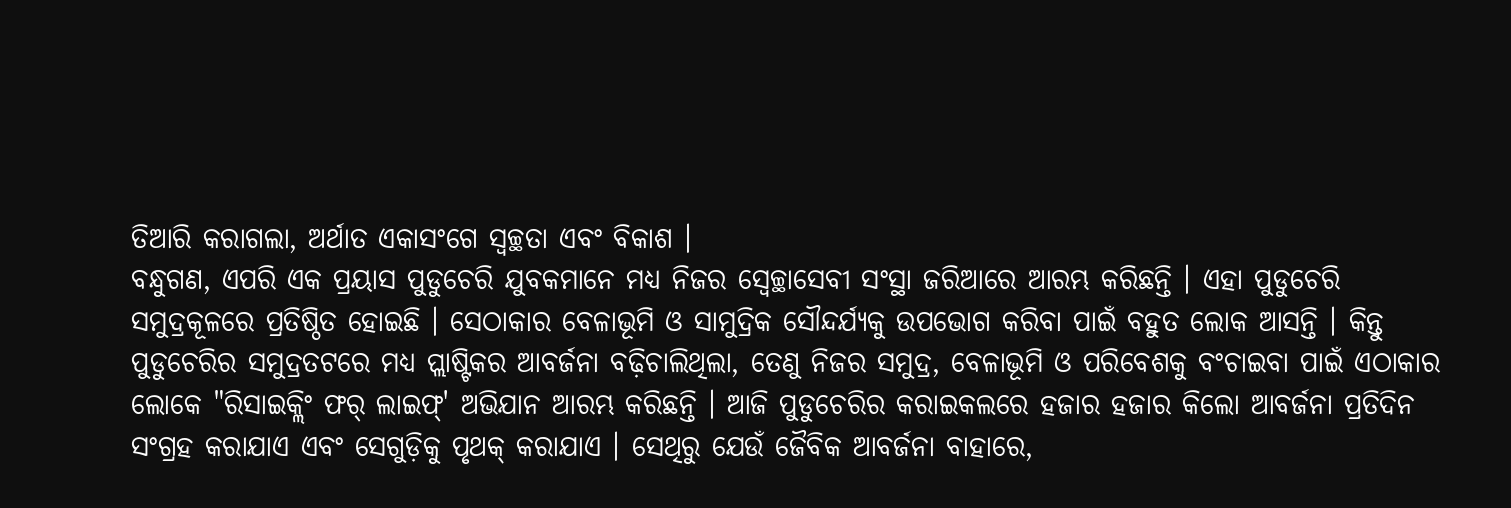ତିଆରି କରାଗଲା, ଅର୍ଥାତ ଏକାସଂଗେ ସ୍ୱଚ୍ଛତା ଏବଂ ବିକାଶ ।
ବନ୍ଧୁଗଣ, ଏପରି ଏକ ପ୍ରୟାସ ପୁଡୁଚେରି ଯୁବକମାନେ ମଧ୍ୟ ନିଜର ସ୍ୱେଚ୍ଛାସେବୀ ସଂସ୍ଥା ଜରିଆରେ ଆରମ୍ଭ କରିଛନ୍ତି । ଏହା ପୁଡୁଚେରି ସମୁଦ୍ରକୂଳରେ ପ୍ରତିଷ୍ଠିତ ହୋଇଛି । ସେଠାକାର ବେଳାଭୂମି ଓ ସାମୁଦ୍ରିକ ସୌନ୍ଦର୍ଯ୍ୟକୁ ଉପଭୋଗ କରିବା ପାଇଁ ବହୁତ ଲୋକ ଆସନ୍ତି । କିନ୍ତୁ ପୁଡୁଚେରିର ସମୁଦ୍ରତଟରେ ମଧ୍ୟ ପ୍ଲାଷ୍ଟିକର ଆବର୍ଜନା ବଢ଼ିଚାଲିଥିଲା, ତେଣୁ ନିଜର ସମୁଦ୍ର, ବେଳାଭୂମି ଓ ପରିବେଶକୁ ବଂଚାଇବା ପାଇଁ ଏଠାକାର ଲୋକେ "ରିସାଇକ୍ଲିଂ ଫର୍ ଲାଇଫ୍' ଅଭିଯାନ ଆରମ୍ଭ କରିଛନ୍ତି । ଆଜି ପୁଡୁଚେରିର କରାଇକଲରେ ହଜାର ହଜାର କିଲୋ ଆବର୍ଜନା ପ୍ରତିଦିନ ସଂଗ୍ରହ କରାଯାଏ ଏବଂ ସେଗୁଡ଼ିକୁ ପୃଥକ୍ କରାଯାଏ । ସେଥିରୁ ଯେଉଁ ଜୈବିକ ଆବର୍ଜନା ବାହାରେ,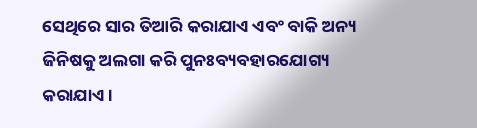ସେଥିରେ ସାର ତିଆରି କରାଯାଏ ଏବଂ ବାକି ଅନ୍ୟ ଜିନିଷକୁ ଅଲଗା କରି ପୁନଃବ୍ୟବହାରଯୋଗ୍ୟ କରାଯାଏ ।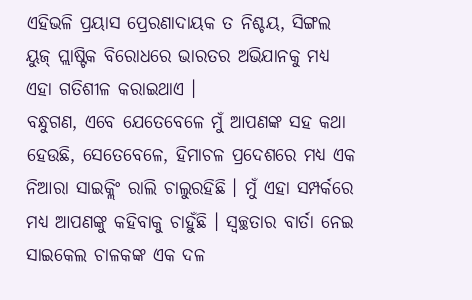ଏହିଭଳି ପ୍ରୟାସ ପ୍ରେରଣାଦାୟକ ତ ନିଶ୍ଚୟ, ସିଙ୍ଗଲ ୟୁଜ୍ ପ୍ଲାଷ୍ଟିକ ବିରୋଧରେ ଭାରତର ଅଭିଯାନକୁ ମଧ୍ୟ ଏହା ଗତିଶୀଳ କରାଇଥାଏ ।
ବନ୍ଧୁଗଣ, ଏବେ ଯେତେବେଳେ ମୁଁ ଆପଣଙ୍କ ସହ କଥା ହେଉଛି, ସେତେବେଳେ, ହିମାଚଳ ପ୍ରଦେଶରେ ମଧ୍ୟ ଏକ ନିଆରା ସାଇକ୍ଲିଂ ରାଲି ଚାଲୁରହିଛି । ମୁଁ ଏହା ସମ୍ପର୍କରେ ମଧ୍ୟ ଆପଣଙ୍କୁ କହିବାକୁ ଚାହୁଁଛି । ସ୍ୱଚ୍ଛତାର ବାର୍ତା ନେଇ ସାଇକେଲ ଚାଳକଙ୍କ ଏକ ଦଳ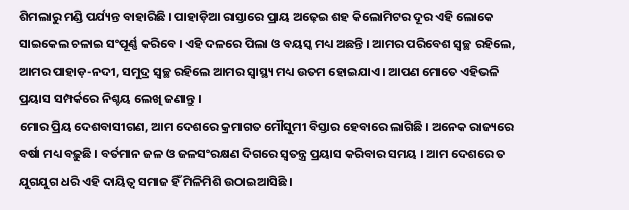ଶିମଲାରୁ ମଣ୍ଡି ପର୍ଯ୍ୟନ୍ତ ବାହାରିଛି । ପାହାଡ଼ିଆ ରାସ୍ତାରେ ପ୍ରାୟ ଅଢ଼େଇ ଶହ କିଲୋମିଟର ଦୂର ଏହି ଲୋକେ ସାଇକେଲ ଚଳାଇ ସଂପୂର୍ଣ୍ଣ କରିବେ । ଏହି ଦଳରେ ପିଲା ଓ ବୟସ୍କ ମଧ୍ୟ ଅଛନ୍ତି । ଆମର ପରିବେଶ ସ୍ୱଚ୍ଛ ରହିଲେ, ଆମର ପାହାଡ଼-ନଦୀ, ସମୁଦ୍ର ସ୍ୱଚ୍ଛ ରହିଲେ ଆମର ସ୍ୱାସ୍ଥ୍ୟ ମଧ୍ୟ ଉତମ ହୋଇଯାଏ । ଆପଣ ମୋତେ ଏହିଭଳି ପ୍ରୟାସ ସମ୍ପର୍କରେ ନିଶ୍ଚୟ ଲେଖି ଜଣାନ୍ତୁ ।
ମୋର ପ୍ରିୟ ଦେଶବାସୀଗଣ, ଆମ ଦେଶରେ କ୍ରମାଗତ ମୌସୁମୀ ବିସ୍ତାର ହେବାରେ ଲାଗିଛି । ଅନେକ ରାଜ୍ୟରେ ବର୍ଷା ମଧ୍ୟ ବଢ଼ୁଛି । ବର୍ତମାନ ଜଳ ଓ ଜଳସଂରକ୍ଷଣ ଦିଗରେ ସ୍ୱତନ୍ତ୍ର ପ୍ରୟାସ କରିବାର ସମୟ । ଆମ ଦେଶରେ ତ ଯୁଗଯୁଗ ଧରି ଏହି ଦାୟିତ୍ୱ ସମାଜ ହିଁ ମିଳିମିଶି ଉଠାଇଆସିଛି ।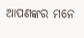ଆପଣଙ୍କର ମନେ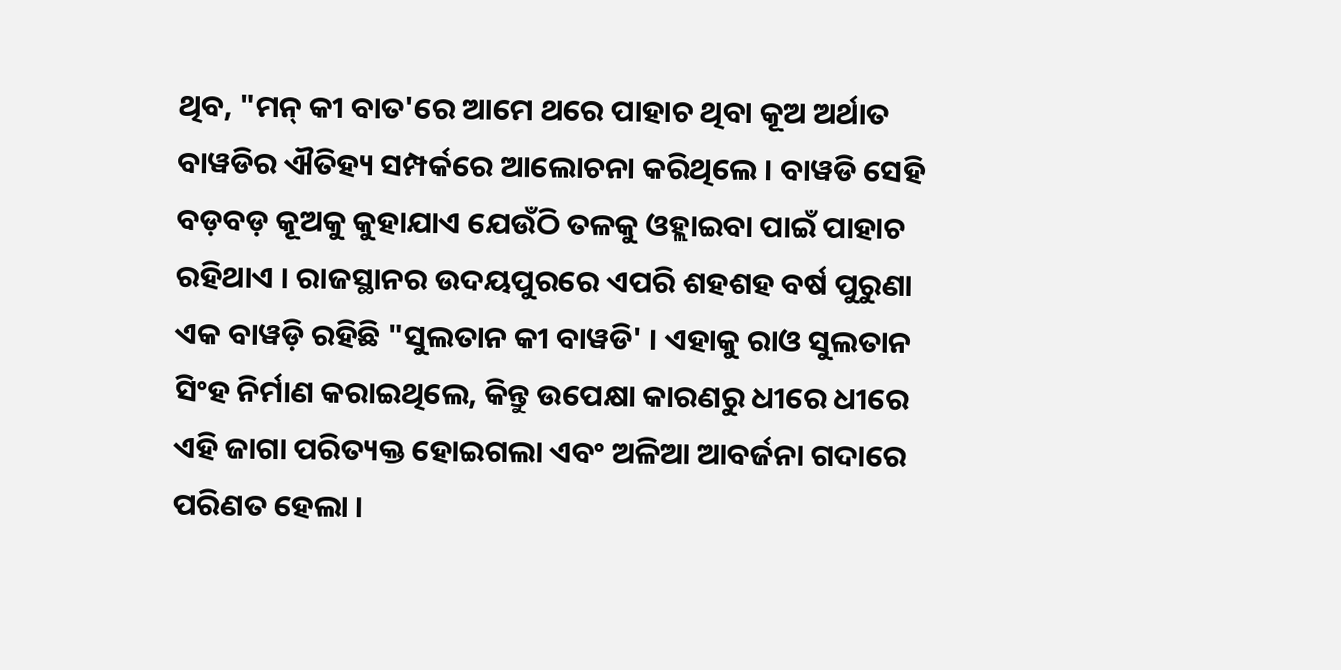ଥିବ, "ମନ୍ କୀ ବାତ'ରେ ଆମେ ଥରେ ପାହାଚ ଥିବା କୂଅ ଅର୍ଥାତ ବାୱଡିର ଐତିହ୍ୟ ସମ୍ପର୍କରେ ଆଲୋଚନା କରିଥିଲେ । ବାୱଡି ସେହି ବଡ଼ବଡ଼ କୂଅକୁ କୁହାଯାଏ ଯେଉଁଠି ତଳକୁ ଓହ୍ଲାଇବା ପାଇଁ ପାହାଚ ରହିଥାଏ । ରାଜସ୍ଥାନର ଉଦୟପୁରରେ ଏପରି ଶହଶହ ବର୍ଷ ପୁରୁଣା ଏକ ବାୱଡ଼ି ରହିଛି "ସୁଲତାନ କୀ ବାୱଡି' । ଏହାକୁ ରାଓ ସୁଲତାନ ସିଂହ ନିର୍ମାଣ କରାଇଥିଲେ, କିନ୍ତୁ ଉପେକ୍ଷା କାରଣରୁ ଧୀରେ ଧୀରେ ଏହି ଜାଗା ପରିତ୍ୟକ୍ତ ହୋଇଗଲା ଏବଂ ଅଳିଆ ଆବର୍ଜନା ଗଦାରେ ପରିଣତ ହେଲା ।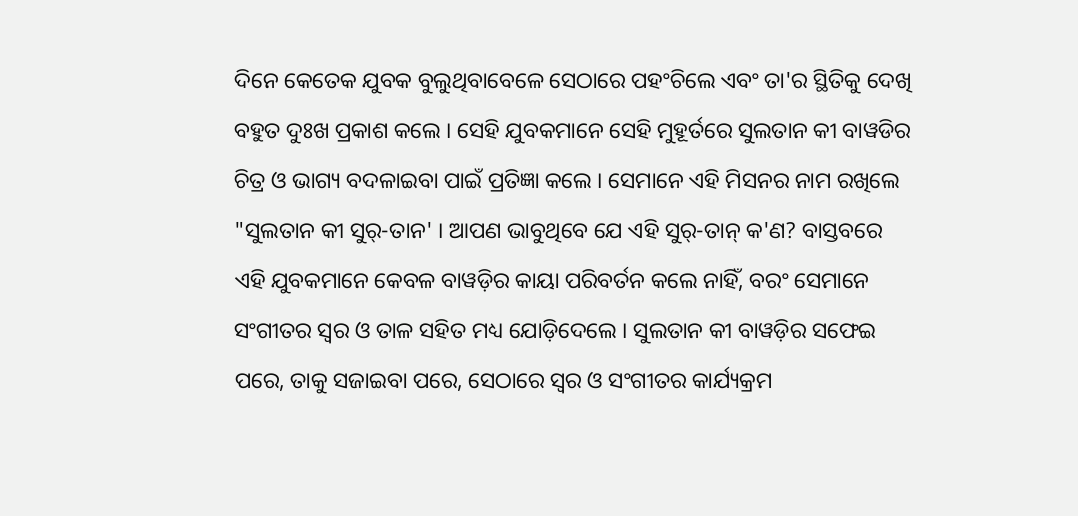ଦିନେ କେତେକ ଯୁବକ ବୁଲୁଥିବାବେଳେ ସେଠାରେ ପହଂଚିଲେ ଏବଂ ତା'ର ସ୍ଥିତିକୁ ଦେଖି ବହୁତ ଦୁଃଖ ପ୍ରକାଶ କଲେ । ସେହି ଯୁବକମାନେ ସେହି ମୁହୂର୍ତରେ ସୁଲତାନ କୀ ବାୱଡିର ଚିତ୍ର ଓ ଭାଗ୍ୟ ବଦଳାଇବା ପାଇଁ ପ୍ରତିଜ୍ଞା କଲେ । ସେମାନେ ଏହି ମିସନର ନାମ ରଖିଲେ "ସୁଲତାନ କୀ ସୁର୍-ତାନ' । ଆପଣ ଭାବୁଥିବେ ଯେ ଏହି ସୁର୍-ତାନ୍ କ'ଣ? ବାସ୍ତବରେ ଏହି ଯୁବକମାନେ କେବଳ ବାୱଡ଼ିର କାୟା ପରିବର୍ତନ କଲେ ନାହିଁ, ବରଂ ସେମାନେ ସଂଗୀତର ସ୍ୱର ଓ ତାଳ ସହିତ ମଧ୍ୟ ଯୋଡ଼ିଦେଲେ । ସୁଲତାନ କୀ ବାୱଡ଼ିର ସଫେଇ ପରେ, ତାକୁ ସଜାଇବା ପରେ, ସେଠାରେ ସ୍ୱର ଓ ସଂଗୀତର କାର୍ଯ୍ୟକ୍ରମ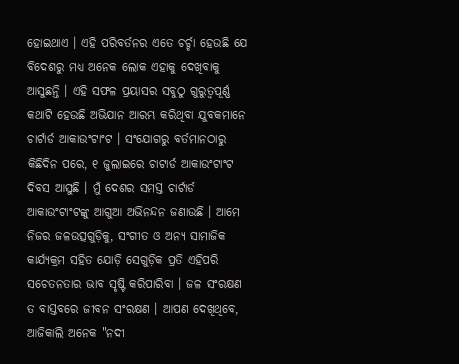ହୋଇଥାଏ । ଏହି ପରିବର୍ତନର ଏତେ ଚର୍ଚ୍ଚା ହେଉଛି ଯେ ବିଦେଶରୁ ମଧ୍ୟ ଅନେକ ଲୋକ ଏହାକୁ ଦେଖିବାକୁ ଆସୁଛନ୍ତି । ଏହି ସଫଳ ପ୍ରୟାସର ସବୁଠୁ ଗୁରୁତ୍ୱପୂର୍ଣ୍ଣ କଥାଟି ହେଉଛି ଅଭିଯାନ ଆରମ୍ଭ କରିଥିବା ଯୁବକମାନେ ଚାର୍ଟାର୍ଡ ଆକାଉଂଟାଂଟ । ସଂଯୋଗରୁ ବର୍ତମାନଠାରୁ କିଛିଦିନ ପରେ, ୧ ଜୁଲାଇରେ ଚାଟାର୍ଡ ଆକାଉଂଟାଂଟ ଦିବସ ଆସୁଛି । ମୁଁ ଦେଶର ସମସ୍ତ ଚାର୍ଟାର୍ଡ ଆକାଉଂଟାଂଟଙ୍କୁ ଆଗୁଆ ଅଭିନନ୍ଦନ ଜଣାଉଛି । ଆମେ ନିଜର ଜଳଉତ୍ସଗୁଡ଼ିକୁ, ସଂଗୀତ ଓ ଅନ୍ୟ ସାମାଜିକ କାର୍ଯ୍ୟକ୍ରମ ସହିତ ଯୋଡ଼ି ସେଗୁଡ଼ିକ ପ୍ରତି ଏହିପରି ସଚେତନତାର ଭାବ ସୃଷ୍ଟି କରିପାରିବା । ଜଳ ସଂରକ୍ଷଣ ତ ବାସ୍ତବରେ ଜୀବନ ସଂରକ୍ଷଣ । ଆପଣ ଦେଖିଥିବେ, ଆଜିକାଲି ଅନେକ "ନଦୀ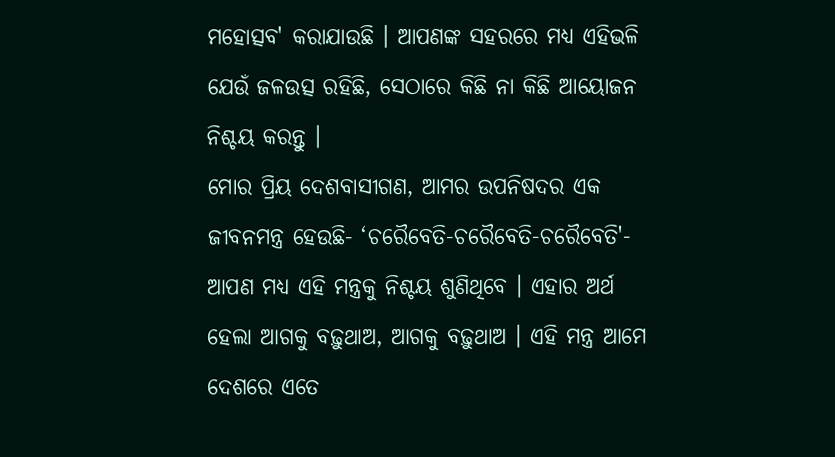ମହୋତ୍ସବ' କରାଯାଉଛି । ଆପଣଙ୍କ ସହରରେ ମଧ୍ୟ ଏହିଭଳି ଯେଉଁ ଜଳଉତ୍ସ ରହିଛି, ସେଠାରେ କିଛି ନା କିଛି ଆୟୋଜନ ନିଶ୍ଚୟ କରନ୍ତୁ ।
ମୋର ପ୍ରିୟ ଦେଶବାସୀଗଣ, ଆମର ଉପନିଷଦର ଏକ ଜୀବନମନ୍ତ୍ର ହେଉଛି- ‘ଚରୈବେତି-ଚରୈବେତି-ଚରୈବେତି'- ଆପଣ ମଧ୍ୟ ଏହି ମନ୍ତ୍ରକୁ ନିଶ୍ଚୟ ଶୁଣିଥିବେ । ଏହାର ଅର୍ଥ ହେଲା ଆଗକୁ ବଢ଼ୁଥାଅ, ଆଗକୁ ବଢ଼ୁଥାଅ । ଏହି ମନ୍ତ୍ର ଆମେ ଦେଶରେ ଏତେ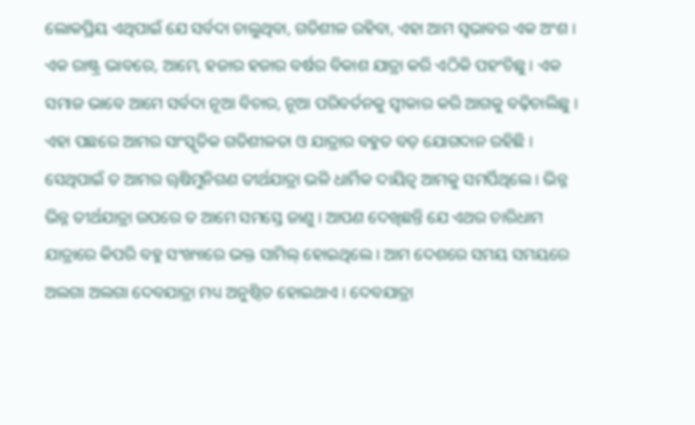ଲୋକପ୍ରିୟ ଏଥିପାଇଁ ଯେ ସର୍ବଦା ଚାଲୁଥିବା, ଗତିଶୀଳ ରହିବା, ଏହା ଆମ ସ୍ୱଭାବର ଏକ ଅଂଶ । ଏକ ରାଷ୍ଟ୍ର ଭାବରେ, ଆମେ, ହଜାର ହଜାର ବର୍ଷର ବିକାଶ ଯାତ୍ରା କରି ଏଠିକି ପହଂଚିଛୁ । ଏକ ସମାଜ ଭାବେ ଆମେ ସର୍ବଦା ନୂଆ ବିଚାର, ନୂଆ ପରିବର୍ତନକୁ ସ୍ୱୀକାର କରି ଆଗକୁ ବଢ଼ିଚାଲିଛୁ । ଏହା ପଛରେ ଆମର ସାଂସ୍କୃତିକ ଗତିଶୀଳତା ଓ ଯାତ୍ରାର ବହୁତ ବଡ଼ ଯୋଗଦାନ ରହିଛି । ସେଥିପାଇଁ ତ ଆମର ୠଷିମୁନିଗଣ ତୀର୍ଥଯାତ୍ରା ଭଳି ଧାର୍ମିକ ଦାୟିତ୍ୱ ଆମକୁ ସମର୍ପିଥିଲେ । ଭିନ୍ନ ଭିନ୍ନ ତୀର୍ଥଯାତ୍ରା ଉପରେ ତ ଆମେ ସମସ୍ତେ ଜାଣୁ । ଆପଣ ଦେଖିଛନ୍ତି ଯେ ଏଥର ଚାରିଧାମ ଯାତ୍ରାରେ କିପରି ବହୁ ସଂଖ୍ୟାରେ ଭକ୍ତ ସାମିଲ୍ ହୋଇଥିଲେ । ଆମ ଦେଶରେ ସମୟ ସମୟରେ ଅଲଗା ଅଲଗା ଦେବଯାତ୍ରା ମଧ୍ୟ ଅନୁଷ୍ଠିତ ହୋଇଥାଏ । ଦେବଯାତ୍ରା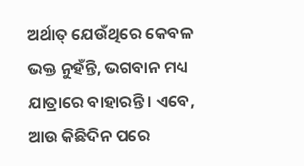ଅର୍ଥାତ୍ ଯେଉଁଥିରେ କେବଳ ଭକ୍ତ ନୁହଁନ୍ତି, ଭଗବାନ ମଧ୍ୟ ଯାତ୍ରାରେ ବାହାରନ୍ତି । ଏବେ, ଆଉ କିଛିଦିନ ପରେ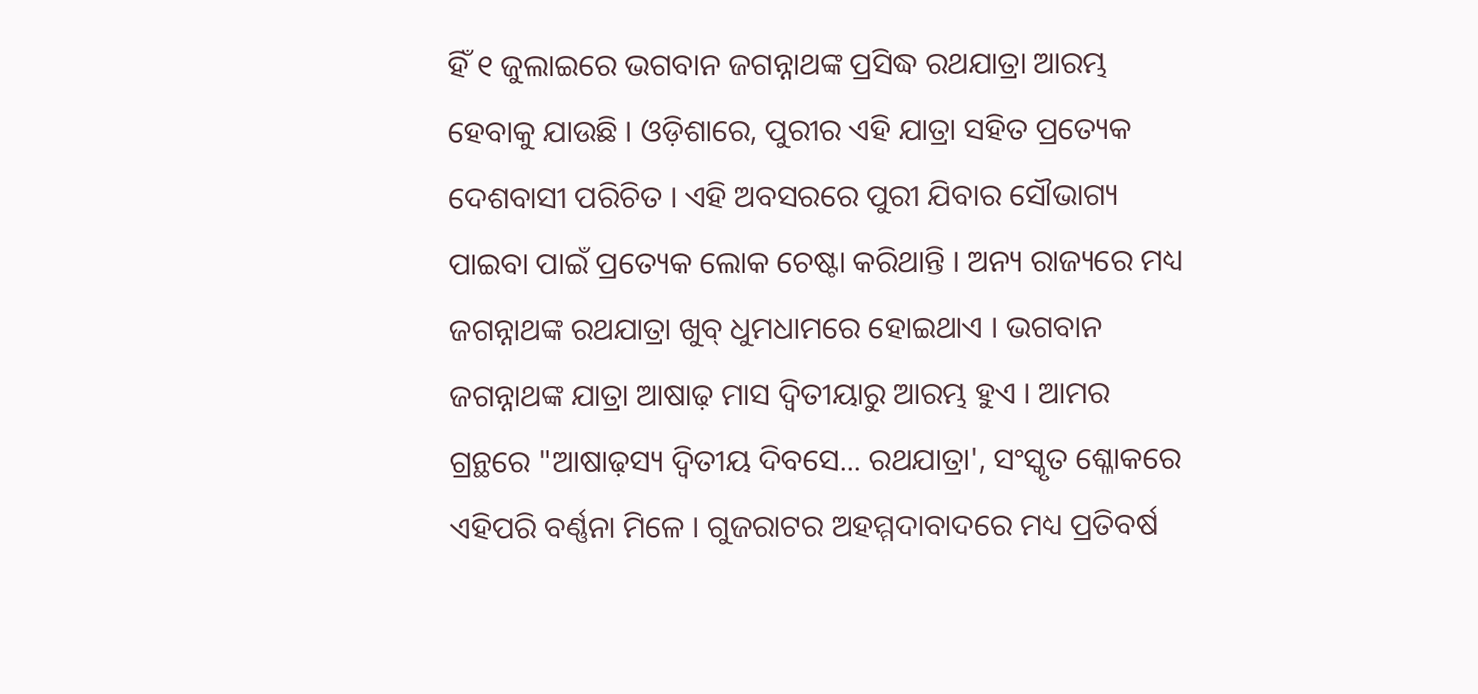ହିଁ ୧ ଜୁଲାଇରେ ଭଗବାନ ଜଗନ୍ନାଥଙ୍କ ପ୍ରସିଦ୍ଧ ରଥଯାତ୍ରା ଆରମ୍ଭ ହେବାକୁ ଯାଉଛି । ଓଡ଼ିଶାରେ, ପୁରୀର ଏହି ଯାତ୍ରା ସହିତ ପ୍ରତ୍ୟେକ ଦେଶବାସୀ ପରିଚିତ । ଏହି ଅବସରରେ ପୁରୀ ଯିବାର ସୌଭାଗ୍ୟ ପାଇବା ପାଇଁ ପ୍ରତ୍ୟେକ ଲୋକ ଚେଷ୍ଟା କରିଥାନ୍ତି । ଅନ୍ୟ ରାଜ୍ୟରେ ମଧ୍ୟ ଜଗନ୍ନାଥଙ୍କ ରଥଯାତ୍ରା ଖୁବ୍ ଧୁମଧାମରେ ହୋଇଥାଏ । ଭଗବାନ ଜଗନ୍ନାଥଙ୍କ ଯାତ୍ରା ଆଷାଢ଼ ମାସ ଦ୍ୱିତୀୟାରୁ ଆରମ୍ଭ ହୁଏ । ଆମର ଗ୍ରନ୍ଥରେ "ଆଷାଢ଼ସ୍ୟ ଦ୍ୱିତୀୟ ଦିବସେ... ରଥଯାତ୍ରା', ସଂସ୍କୃତ ଶ୍ଳୋକରେ ଏହିପରି ବର୍ଣ୍ଣନା ମିଳେ । ଗୁଜରାଟର ଅହମ୍ମଦାବାଦରେ ମଧ୍ୟ ପ୍ରତିବର୍ଷ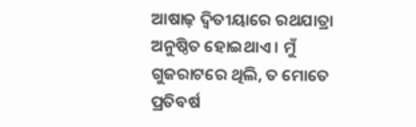ଆଷାଢ଼ ଦ୍ୱିତୀୟାରେ ରଥଯାତ୍ରା ଅନୁଷ୍ଠିତ ହୋଇଥାଏ । ମୁଁ ଗୁଜରାଟରେ ଥିଲି, ତ ମୋତେ ପ୍ରତିବର୍ଷ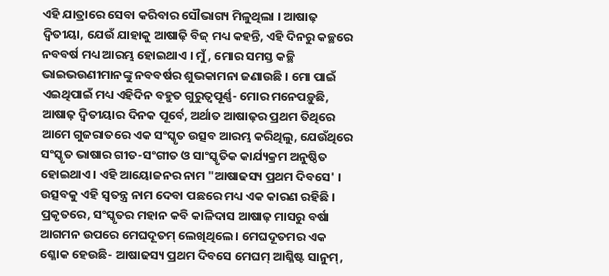ଏହି ଯାତ୍ରାରେ ସେବା କରିବାର ସୌଭାଗ୍ୟ ମିଳୁଥିଲା । ଆଷାଢ଼ ଦ୍ୱିତୀୟା, ଯେଉଁ ଯାହାକୁ ଆଷାଢ଼ି ବିଜ୍ ମଧ୍ୟ କହନ୍ତି, ଏହି ଦିନରୁ କଚ୍ଛରେ ନବବର୍ଷ ମଧ୍ୟ ଆରମ୍ଭ ହୋଇଥାଏ । ମୁଁ, ମୋର ସମସ୍ତ କଚ୍ଛି ଭାଇଭଉଣୀମାନଙ୍କୁ ନବବର୍ଷର ଶୁଭକାମନା ଜଣାଉଛି । ମୋ ପାଇଁ ଏଇଥିପାଇଁ ମଧ୍ୟ ଏହିଦିନ ବହୁତ ଗୁରୁତ୍ୱପୂର୍ଣ୍ଣ- ମୋର ମନେପଡ଼ୁଛି, ଆଷାଢ଼ ଦ୍ୱିତୀୟାର ଦିନକ ପୂର୍ବେ, ଅର୍ଥାତ ଆଷାଢ଼ର ପ୍ରଥମ ତିଥିରେ ଆମେ ଗୁଜରାତରେ ଏକ ସଂସ୍କୃତ ଉତ୍ସବ ଆରମ୍ଭ କରିଥିଲୁ, ଯେଉଁଥିରେ ସଂସ୍କୃତ ଭାଷାର ଗୀତ-ସଂଗୀତ ଓ ସାଂସ୍କୃତିକ କାର୍ଯ୍ୟକ୍ରମ ଅନୁଷ୍ଠିତ ହୋଇଥାଏ । ଏହି ଆୟୋଜନର ନାମ "ଆଷାଢସ୍ୟ ପ୍ରଥମ ଦିବସେ' । ଉତ୍ସବକୁ ଏହି ସ୍ୱତନ୍ତ୍ର ନାମ ଦେବା ପଛରେ ମଧ୍ୟ ଏକ କାରଣ ରହିଛି । ପ୍ରକୃତରେ, ସଂସ୍କୃତର ମହାନ କବି କାଳିଦାସ ଆଷାଢ଼ ମାସରୁ ବର୍ଷା ଆଗମନ ଉପରେ ମେଘଦୂତମ୍ ଲେଖିଥିଲେ । ମେଘଦୂତମର ଏକ ଶ୍ଳୋକ ହେଉଛି- ଆଷାଢସ୍ୟ ପ୍ରଥମ ଦିବସେ ମେଘମ୍ ଆଶ୍ଳିଷ୍ଟ ସାନୁମ୍,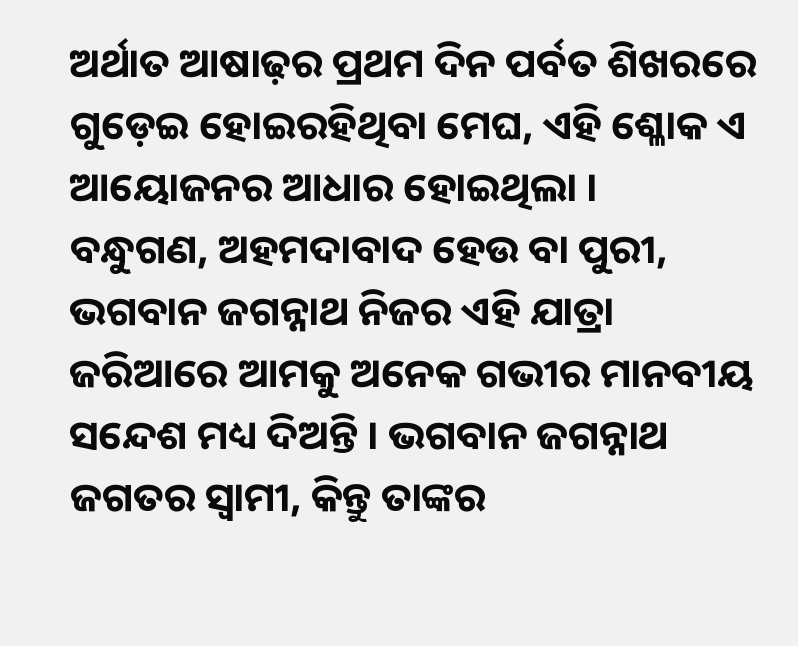ଅର୍ଥାତ ଆଷାଢ଼ର ପ୍ରଥମ ଦିନ ପର୍ବତ ଶିଖରରେ ଗୁଡ଼େଇ ହୋଇରହିଥିବା ମେଘ, ଏହି ଶ୍ଳୋକ ଏ ଆୟୋଜନର ଆଧାର ହୋଇଥିଲା ।
ବନ୍ଧୁଗଣ, ଅହମଦାବାଦ ହେଉ ବା ପୁରୀ, ଭଗବାନ ଜଗନ୍ନାଥ ନିଜର ଏହି ଯାତ୍ରା ଜରିଆରେ ଆମକୁ ଅନେକ ଗଭୀର ମାନବୀୟ ସନ୍ଦେଶ ମଧ୍ୟ ଦିଅନ୍ତି । ଭଗବାନ ଜଗନ୍ନାଥ ଜଗତର ସ୍ୱାମୀ, କିନ୍ତୁ ତାଙ୍କର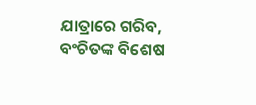ଯାତ୍ରାରେ ଗରିବ, ବଂଚିତଙ୍କ ବିଶେଷ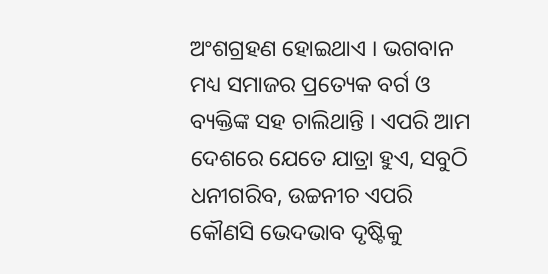ଅଂଶଗ୍ରହଣ ହୋଇଥାଏ । ଭଗବାନ ମଧ୍ୟ ସମାଜର ପ୍ରତ୍ୟେକ ବର୍ଗ ଓ ବ୍ୟକ୍ତିଙ୍କ ସହ ଚାଲିଥାନ୍ତି । ଏପରି ଆମ ଦେଶରେ ଯେତେ ଯାତ୍ରା ହୁଏ, ସବୁଠି ଧନୀଗରିବ, ଉଚ୍ଚନୀଚ ଏପରି କୌଣସି ଭେଦଭାବ ଦୃଷ୍ଟିକୁ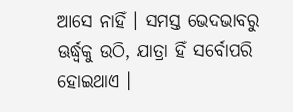ଆସେ ନାହିଁ । ସମସ୍ତ ଭେଦଭାବରୁ ଊର୍ଦ୍ଧ୍ଵକୁ ଉଠି, ଯାତ୍ରା ହିଁ ସର୍ବୋପରି ହୋଇଥାଏ ।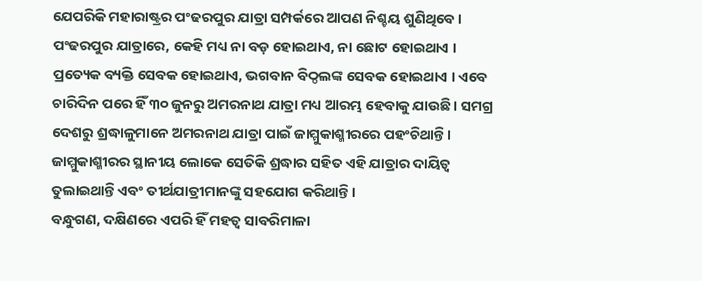ଯେପରିକି ମହାରାଷ୍ଟ୍ରର ପଂଢରପୁର ଯାତ୍ରା ସମ୍ପର୍କରେ ଆପଣ ନିଶ୍ଚୟ ଶୁଣିଥିବେ । ପଂଢରପୁର ଯାତ୍ରାରେ, କେହି ମଧ୍ୟ ନା ବଡ଼ ହୋଇଥାଏ, ନା ଛୋଟ ହୋଇଥାଏ । ପ୍ରତ୍ୟେକ ବ୍ୟକ୍ତି ସେବକ ହୋଇଥାଏ, ଭଗବାନ ବିଠ୍ଠଲଙ୍କ ସେବକ ହୋଇଥାଏ । ଏବେ ଚାରିଦିନ ପରେ ହିଁ ୩୦ ଜୁନରୁ ଅମରନାଥ ଯାତ୍ରା ମଧ୍ୟ ଆରମ୍ଭ ହେବାକୁ ଯାଉଛି । ସମଗ୍ର ଦେଶରୁ ଶ୍ରଦ୍ଧାଳୁମାନେ ଅମରନାଥ ଯାତ୍ରା ପାଇଁ ଜାମ୍ମୁକାଶ୍ମୀରରେ ପହଂଚିଥାନ୍ତି । ଜାମ୍ମୁକାଶ୍ମୀରର ସ୍ଥାନୀୟ ଲୋକେ ସେତିକି ଶ୍ରଦ୍ଧାର ସହିତ ଏହି ଯାତ୍ରାର ଦାୟିତ୍ୱ ତୁଲାଇଥାନ୍ତି ଏବଂ ତୀର୍ଥଯାତ୍ରୀମାନଙ୍କୁ ସହଯୋଗ କରିଥାନ୍ତି ।
ବନ୍ଧୁଗଣ, ଦକ୍ଷିଣରେ ଏପରି ହିଁ ମହତ୍ୱ ସାବରିମାଳା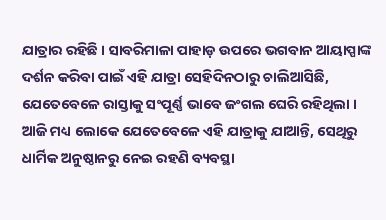ଯାତ୍ରାର ରହିଛି । ସାବରିମାଳା ପାହାଡ଼ ଉପରେ ଭଗବାନ ଆୟାପ୍ପାଙ୍କ ଦର୍ଶନ କରିବା ପାଇଁ ଏହି ଯାତ୍ରା ସେହିଦିନଠାରୁ ଚାଲିଆସିଛି, ଯେତେବେଳେ ରାସ୍ତାକୁ ସଂପୂର୍ଣ୍ଣ ଭାବେ ଜଂଗଲ ଘେରି ରହିଥିଲା । ଆଜି ମଧ୍ୟ ଲୋକେ ଯେତେବେଳେ ଏହି ଯାତ୍ରାକୁ ଯାଆନ୍ତି, ସେଥିରୁ ଧାର୍ମିକ ଅନୁଷ୍ଠାନରୁ ନେଇ ରହଣି ବ୍ୟବସ୍ଥା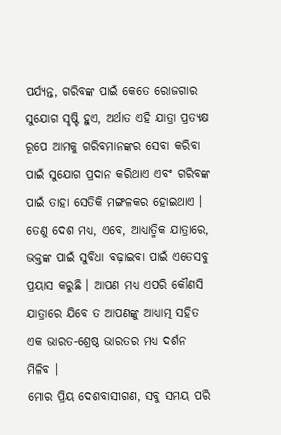ପର୍ଯ୍ୟନ୍ତ, ଗରିବଙ୍କ ପାଇଁ କେତେ ରୋଜଗାର ସୁଯୋଗ ସୃଷ୍ଟି ହୁଏ, ଅର୍ଥାତ ଏହି ଯାତ୍ରା ପ୍ରତ୍ୟକ୍ଷ ରୂପେ ଆମକୁ ଗରିବମାନଙ୍କର ସେବା କରିବା ପାଇଁ ସୁଯୋଗ ପ୍ରଦାନ କରିଥାଏ ଏବଂ ଗରିବଙ୍କ ପାଇଁ ତାହା ସେତିକି ମଙ୍ଗଳକର ହୋଇଥାଏ । ତେଣୁ ଦେଶ ମଧ୍ୟ, ଏବେ, ଆଧ୍ୟାତ୍ମିକ ଯାତ୍ରାରେ, ଭକ୍ତଙ୍କ ପାଇଁ ସୁବିଧା ବଢ଼ାଇବା ପାଇଁ ଏତେସବୁ ପ୍ରୟାସ କରୁଛି । ଆପଣ ମଧ୍ୟ ଏପରି କୌଣସି ଯାତ୍ରାରେ ଯିବେ ତ ଆପଣଙ୍କୁ ଆଧ୍ୟାତ୍ମ ସହିତ ଏକ ଭାରତ-ଶ୍ରେଷ୍ଠ ଭାରତର ମଧ୍ୟ ଦର୍ଶନ ମିଳିବ ।
ମୋର ପ୍ରିୟ ଦେଶବାସୀଗଣ, ସବୁ ସମୟ ପରି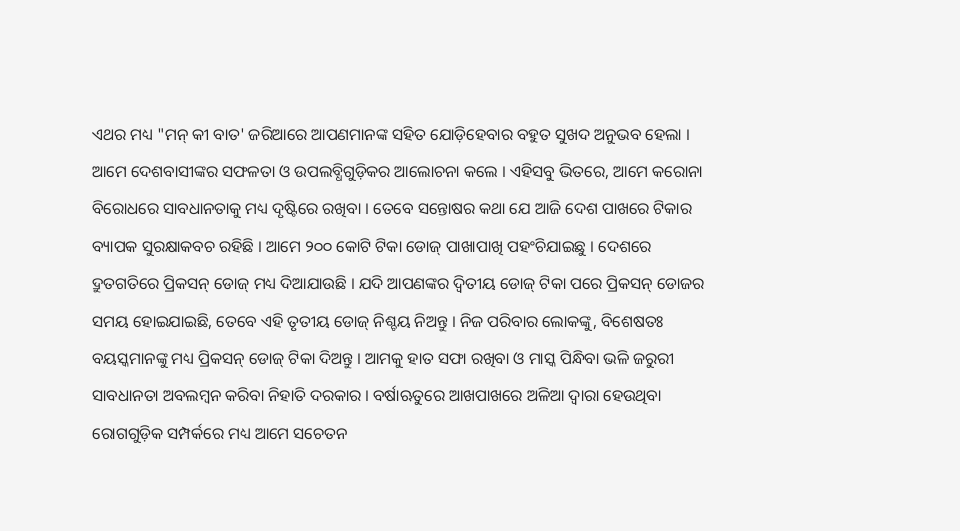ଏଥର ମଧ୍ୟ "ମନ୍ କୀ ବାତ' ଜରିଆରେ ଆପଣମାନଙ୍କ ସହିତ ଯୋଡ଼ିହେବାର ବହୁତ ସୁଖଦ ଅନୁଭବ ହେଲା । ଆମେ ଦେଶବାସୀଙ୍କର ସଫଳତା ଓ ଉପଲବ୍ଧିଗୁଡ଼ିକର ଆଲୋଚନା କଲେ । ଏହିସବୁ ଭିତରେ, ଆମେ କରୋନା ବିରୋଧରେ ସାବଧାନତାକୁ ମଧ୍ୟ ଦୃଷ୍ଟିରେ ରଖିବା । ତେବେ ସନ୍ତୋଷର କଥା ଯେ ଆଜି ଦେଶ ପାଖରେ ଟିକାର ବ୍ୟାପକ ସୁରକ୍ଷାକବଚ ରହିଛି । ଆମେ ୨୦୦ କୋଟି ଟିକା ଡୋଜ୍ ପାଖାପାଖି ପହଂଚିଯାଇଛୁ । ଦେଶରେ ଦ୍ରୁତଗତିରେ ପ୍ରିକସନ୍ ଡୋଜ୍ ମଧ୍ୟ ଦିଆଯାଉଛି । ଯଦି ଆପଣଙ୍କର ଦ୍ୱିତୀୟ ଡୋଜ୍ ଟିକା ପରେ ପ୍ରିକସନ୍ ଡୋଜର ସମୟ ହୋଇଯାଇଛି, ତେବେ ଏହି ତୃତୀୟ ଡୋଜ୍ ନିଶ୍ଚୟ ନିଅନ୍ତୁ । ନିଜ ପରିବାର ଲୋକଙ୍କୁ, ବିଶେଷତଃ ବୟସ୍କମାନଙ୍କୁ ମଧ୍ୟ ପ୍ରିକସନ୍ ଡୋଜ୍ ଟିକା ଦିଅନ୍ତୁ । ଆମକୁ ହାତ ସଫା ରଖିବା ଓ ମାସ୍କ ପିନ୍ଧିବା ଭଳି ଜରୁରୀ ସାବଧାନତା ଅବଲମ୍ବନ କରିବା ନିହାତି ଦରକାର । ବର୍ଷାଋତୁରେ ଆଖପାଖରେ ଅଳିଆ ଦ୍ୱାରା ହେଉଥିବା ରୋଗଗୁଡ଼ିକ ସମ୍ପର୍କରେ ମଧ୍ୟ ଆମେ ସଚେତନ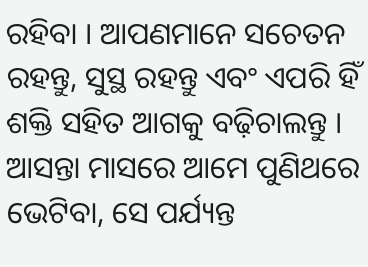ରହିବା । ଆପଣମାନେ ସଚେତନ ରହନ୍ତୁ, ସୁସ୍ଥ ରହନ୍ତୁ ଏବଂ ଏପରି ହିଁ ଶକ୍ତି ସହିତ ଆଗକୁ ବଢ଼ିଚାଲନ୍ତୁ । ଆସନ୍ତା ମାସରେ ଆମେ ପୁଣିଥରେ ଭେଟିବା, ସେ ପର୍ଯ୍ୟନ୍ତ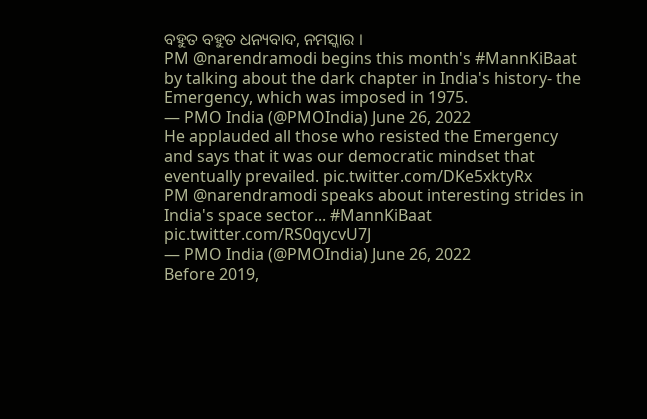ବହୁତ ବହୁତ ଧନ୍ୟବାଦ, ନମସ୍କାର ।
PM @narendramodi begins this month's #MannKiBaat by talking about the dark chapter in India's history- the Emergency, which was imposed in 1975.
— PMO India (@PMOIndia) June 26, 2022
He applauded all those who resisted the Emergency and says that it was our democratic mindset that eventually prevailed. pic.twitter.com/DKe5xktyRx
PM @narendramodi speaks about interesting strides in India's space sector... #MannKiBaat pic.twitter.com/RS0qycvU7J
— PMO India (@PMOIndia) June 26, 2022
Before 2019,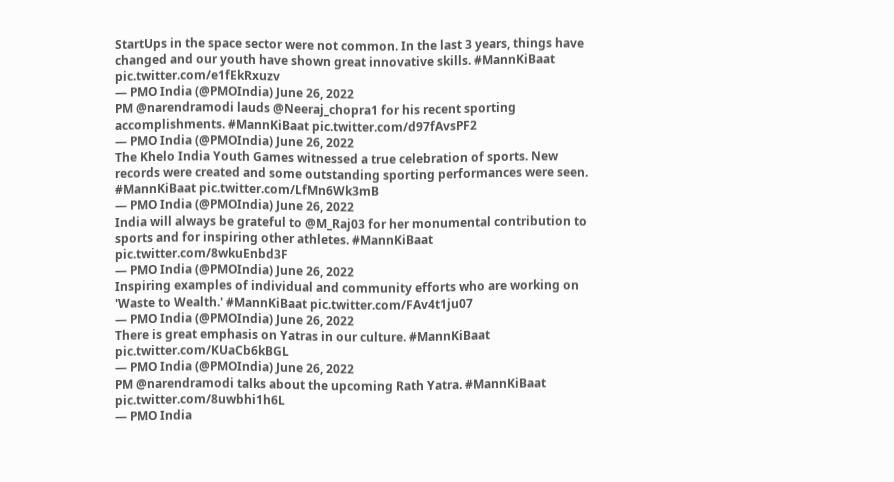StartUps in the space sector were not common. In the last 3 years, things have changed and our youth have shown great innovative skills. #MannKiBaat pic.twitter.com/e1fEkRxuzv
— PMO India (@PMOIndia) June 26, 2022
PM @narendramodi lauds @Neeraj_chopra1 for his recent sporting accomplishments. #MannKiBaat pic.twitter.com/d97fAvsPF2
— PMO India (@PMOIndia) June 26, 2022
The Khelo India Youth Games witnessed a true celebration of sports. New records were created and some outstanding sporting performances were seen. #MannKiBaat pic.twitter.com/LfMn6Wk3mB
— PMO India (@PMOIndia) June 26, 2022
India will always be grateful to @M_Raj03 for her monumental contribution to sports and for inspiring other athletes. #MannKiBaat pic.twitter.com/8wkuEnbd3F
— PMO India (@PMOIndia) June 26, 2022
Inspiring examples of individual and community efforts who are working on 'Waste to Wealth.' #MannKiBaat pic.twitter.com/FAv4t1ju07
— PMO India (@PMOIndia) June 26, 2022
There is great emphasis on Yatras in our culture. #MannKiBaat pic.twitter.com/KUaCb6kBGL
— PMO India (@PMOIndia) June 26, 2022
PM @narendramodi talks about the upcoming Rath Yatra. #MannKiBaat pic.twitter.com/8uwbhi1h6L
— PMO India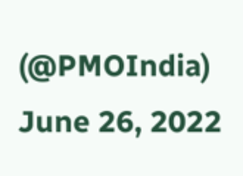(@PMOIndia) June 26, 2022